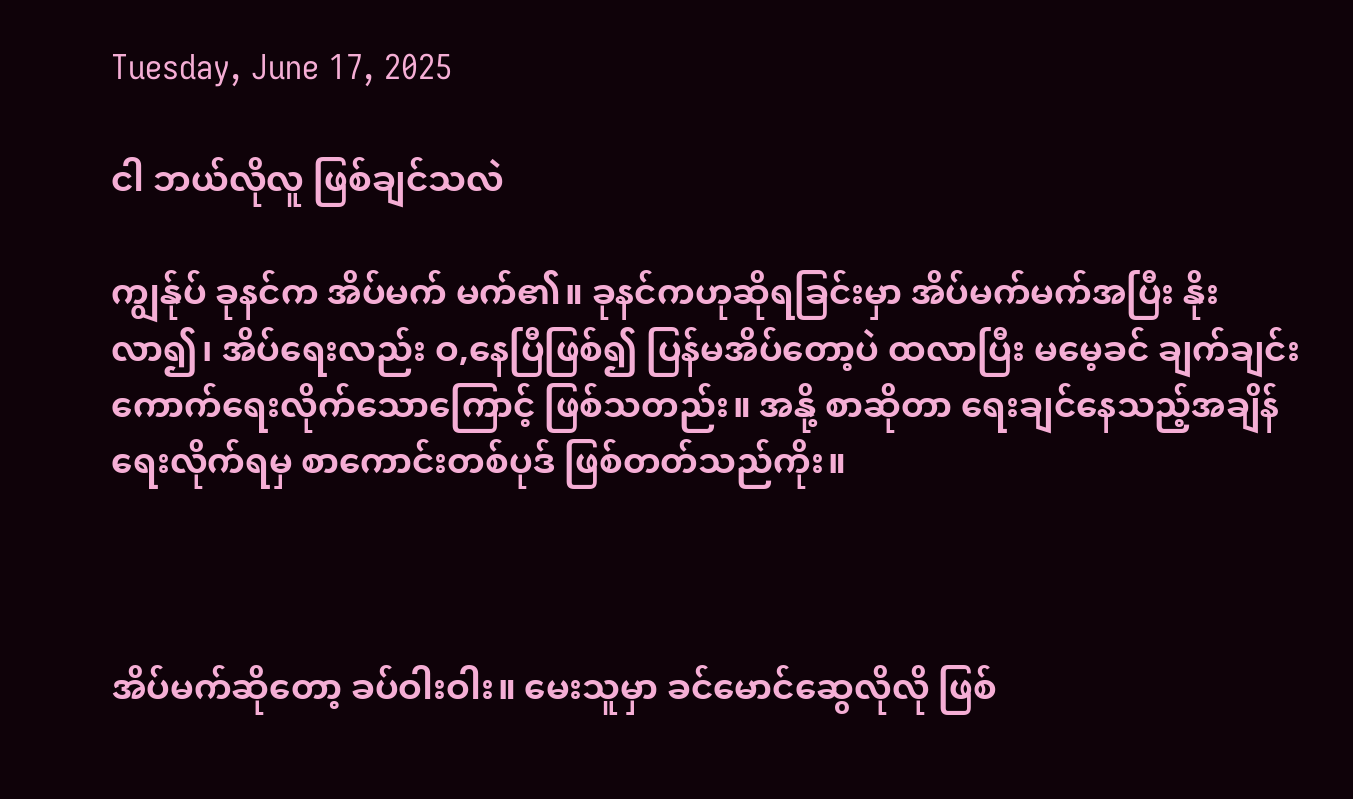Tuesday, June 17, 2025

ငါ ဘယ်လိုလူ ဖြစ်ချင်သလဲ

ကျွန်ုပ် ခုနင်က အိပ်မက် မက်၏။ ခုနင်ကဟုဆိုရခြင်းမှာ အိပ်မက်မက်အပြီး နိုးလာ၍၊ အိပ်ရေးလည်း ဝ,နေပြီဖြစ်၍ ပြန်မအိပ်တော့ပဲ ထလာပြီး မမေ့ခင် ချက်ချင်း ကောက်ရေးလိုက်သောကြောင့် ဖြစ်သတည်း။ အနို့ စာဆိုတာ ရေးချင်နေသည့်အချိန် ရေးလိုက်ရမှ စာကောင်းတစ်ပုဒ် ဖြစ်တတ်သည်ကိုး။



အိပ်မက်ဆိုတော့ ခပ်ဝါးဝါး။ မေးသူမှာ ခင်မောင်ဆွေလိုလို ဖြစ်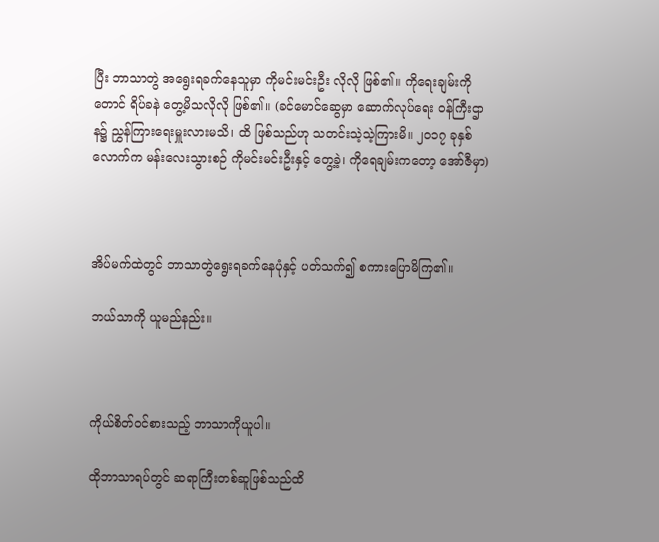ပြီး ဘာသာတွဲ အရွေးရခက်နေသူမှာ ကိုမင်းမင်းဦး လိုလို ဖြစ်၏။ ကိုရေးချမ်းကိုတောင် ရိပ်ခနဲ တွေ့မိသလိုလို ဖြစ်၏။ (ခင်မောင်ဆွေမှာ ဆောက်လုပ်ရေး ဝန်ကြီးဌာန၌ ညွှန်ကြားရေးမှူးလားမသိ၊ ထိ ဖြစ်သည်ဟု သတင်းသဲ့သဲ့ကြားမိ။ ၂၀၁၇ ခုနှစ်လောက်က မန်းလေးသွားစဉ် ကိုမင်းမင်းဦးနှင့် တွေ့ခဲ့၊ ကိုရေချမ်းကတော့ အော်ဇီမှာ)



အိပ်မက်ထဲတွင် ဘာသာတွဲရွေးရခက်နေပုံနှင့် ပတ်သက်၍ စကားပြောမိကြ၏။

ဘယ်သာကို ယူမည်နည်း။



ကိုယ်စိတ်ဝင်စားသည့် ဘာသာကိုယူပါ။

ထိုဘာသာရပ်တွင် ဆရာကြီးတစ်ဆူဖြစ်သည်ထိ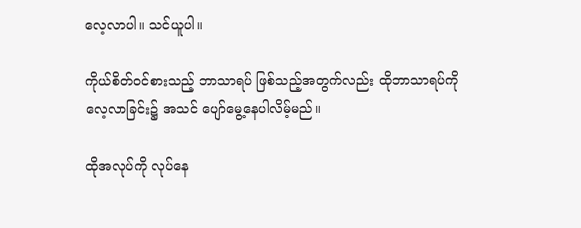လေ့လာပါ။ သင်ယူပါ။

ကိုယ်စိတ်ဝင်စားသည့် ဘာသာရပ် ဖြစ်သည့်အတွက်လည်း ထိုဘာသာရပ်ကို လေ့လာခြင်း၌ အသင် ပျော်မွေ့နေပါလိမ့်မည်။

ထိုအလုပ်ကို လုပ်နေ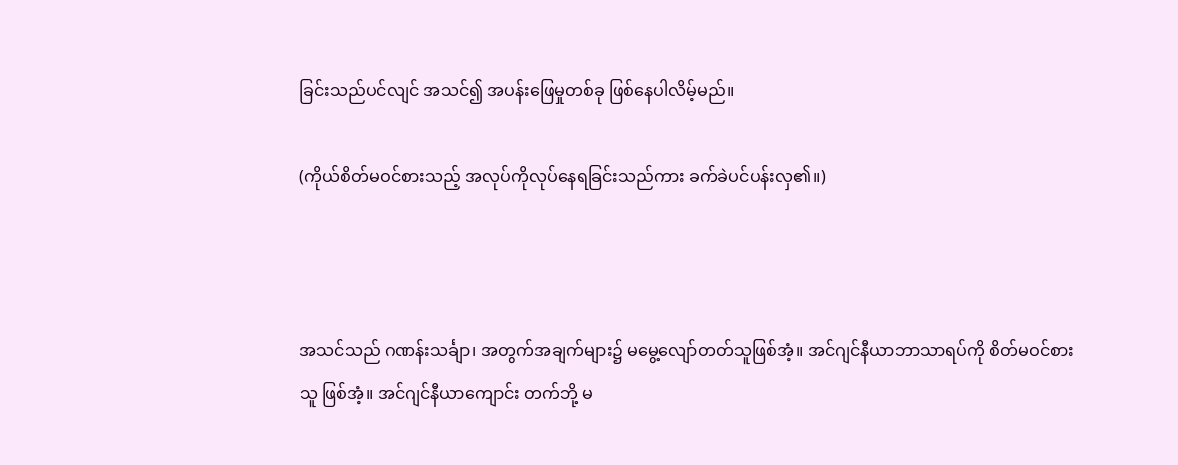ခြင်းသည်ပင်လျင် အသင်၍ အပန်းဖြေမှုတစ်ခု ဖြစ်နေပါလိမ့်မည်။

(ကိုယ်စိတ်မဝင်စားသည့် အလုပ်ကိုလုပ်နေရခြင်းသည်ကား ခက်ခဲပင်ပန်းလှ၏။)



အသင်သည် ဂဏန်းသင်္ချာ၊ အတွက်အချက်များ၌ မမွေ့လျော်တတ်သူဖြစ်အံ့။ အင်ဂျင်နီယာဘာသာရပ်ကို စိတ်မဝင်စားသူ ဖြစ်အံ့။ အင်ဂျင်နီယာကျောင်း တက်ဘို့ မ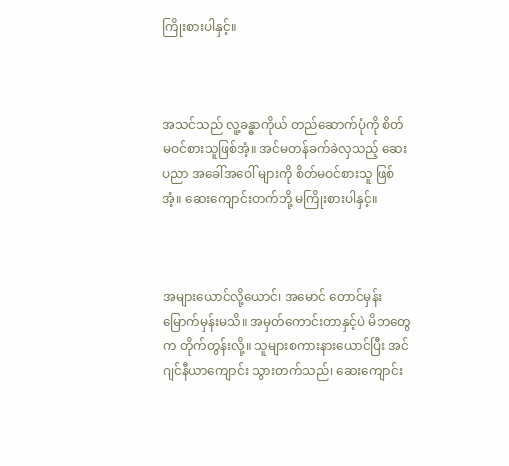ကြိုးစားပါနှင့်။



အသင်သည် လူ့ခန္ဓာကိုယ် တည်ဆောက်ပုံကို စိတ်မဝင်စားသူဖြစ်အံ့။ အင်မတန်ခက်ခဲလှသည့် ဆေးပညာ အခေါ်အဝေါ် များကို စိတ်မဝင်စားသူ ဖြစ်အံ့။ ဆေးကျောင်းတက်ဘို့ မကြိုးစားပါနှင့်။



အများယောင်လို့ယောင်၊ အမောင် တောင်မှန်း မြောက်မှန်းမသိ။ အမှတ်ကောင်းတာနှင့်ပဲ မိဘတွေက တိုက်တွန်းလို့။ သူများစကားနားယောင်ပြီး အင်ဂျင်နီယာကျောင်း သွားတက်သည်၊ ဆေးကျောင်း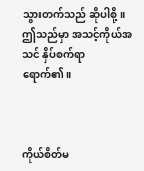သွားတက်သည် ဆိုပါစို့။ ဤသည်မှာ အသင့်ကိုယ်အသင် နှိပ်စက်ရာ ရောက်၏။



ကိုယ်စိတ်မ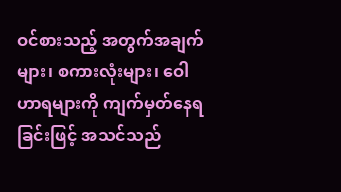ဝင်စားသည့် အတွက်အချက်များ၊ စကားလုံးများ၊ ဝေါဟာရများကို ကျက်မှတ်နေရခြင်းဖြင့် အသင်သည်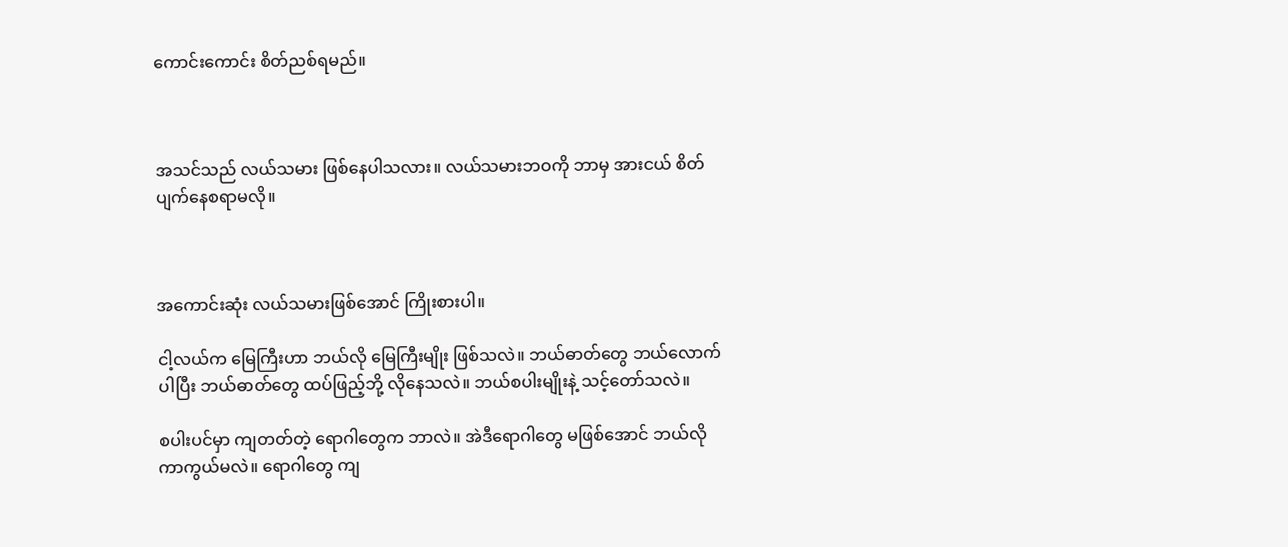ကောင်းကောင်း စိတ်ညစ်ရမည်။



အသင်သည် လယ်သမား ဖြစ်နေပါသလား။ လယ်သမားဘဝကို ဘာမှ အားငယ် စိတ်ပျက်နေစရာမလို။



အကောင်းဆုံး လယ်သမားဖြစ်အောင် ကြိုးစားပါ။

ငါ့လယ်က မြေကြီးဟာ ဘယ်လို မြေကြီးမျိုး ဖြစ်သလဲ။ ဘယ်ဓာတ်တွေ ဘယ်လောက်ပါပြီး ဘယ်ဓာတ်တွေ ထပ်ဖြည့်ဘို့ လိုနေသလဲ။ ဘယ်စပါးမျိုးနဲ့ သင့်တော်သလဲ။

စပါးပင်မှာ ကျတတ်တဲ့ ရောဂါတွေက ဘာလဲ။ အဲဒီရောဂါတွေ မဖြစ်အောင် ဘယ်လိုကာကွယ်မလဲ။ ရောဂါတွေ ကျ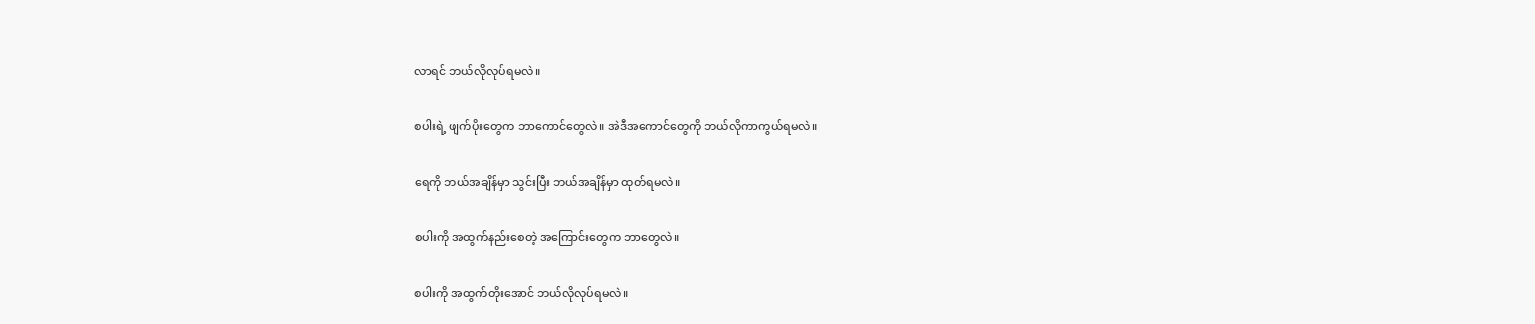လာရင် ဘယ်လိုလုပ်ရမလဲ။

စပါးရဲ့ ဖျက်ပိုးတွေက ဘာကောင်တွေလဲ။ အဲဒီအကောင်တွေကို ဘယ်လိုကာကွယ်ရမလဲ။

ရေကို ဘယ်အချိန်မှာ သွင်းပြီး ဘယ်အချိန်မှာ ထုတ်ရမလဲ။

စပါးကို အထွက်နည်းစေတဲ့ အကြောင်းတွေက ဘာတွေလဲ။

စပါးကို အထွက်တိုးအောင် ဘယ်လိုလုပ်ရမလဲ။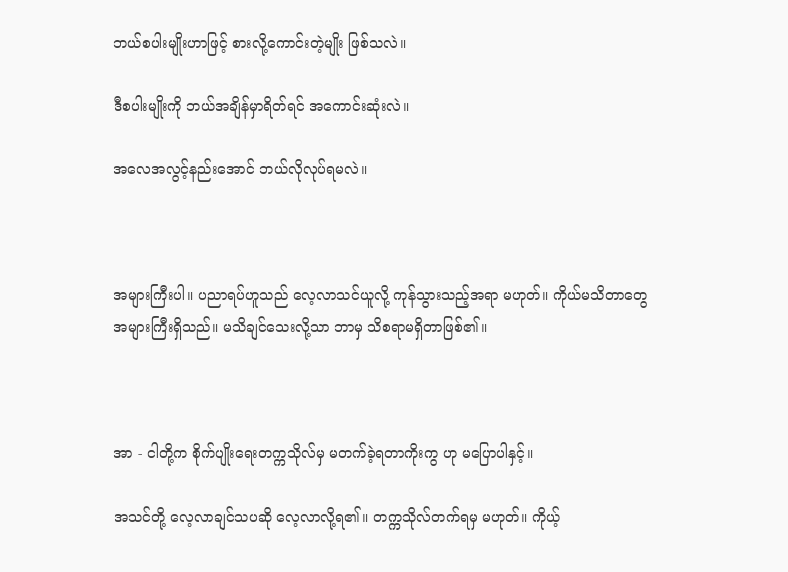ဘယ်စပါးမျိုးဟာဖြင့် စားလို့ကောင်းတဲ့မျိုး ဖြစ်သလဲ။

ဒီစပါးမျိုးကို ဘယ်အချိန်မှာရိတ်ရင် အကောင်းဆုံးလဲ။

အလေအလွင့်နည်းအောင် ဘယ်လိုလုပ်ရမလဲ။



အများကြီးပါ။ ပညာရပ်ဟူသည် လေ့လာသင်ယူလို့ ကုန်သွားသည့်အရာ မဟုတ်။ ကိုယ်မသိတာတွေ အများကြီးရှိသည်။ မသိချင်သေးလို့သာ ဘာမှ သိစရာမရှိတာဖြစ်၏။



အာ - ငါတို့က စိုက်ပျိုးရေးတက္ကသိုလ်မှ မတက်ခဲ့ရတာကိုးကွ ဟု မပြောပါနှင့်။

အသင်တို့ လေ့လာချင်သပဆို လေ့လာလို့ရ၏။ တက္ကသိုလ်တက်ရမှ မဟုတ်။ ကိုယ့်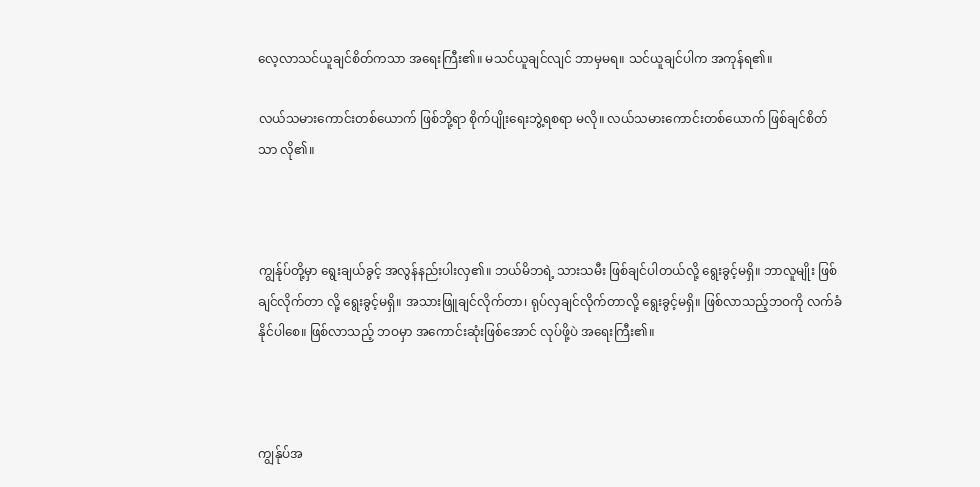လေ့လာသင်ယူချင်စိတ်ကသာ အရေးကြီး၏။ မသင်ယူချင်လျင် ဘာမှမရ။ သင်ယူချင်ပါက အကုန်ရ၏။

လယ်သမားကောင်းတစ်ယောက် ဖြစ်ဘို့ရာ စိုက်ပျိုးရေးဘွဲ့ရစရာ မလို။ လယ်သမားကောင်းတစ်ယောက် ဖြစ်ချင်စိတ်သာ လို၏။



ကျွန်ုပ်တို့မှာ ရွေးချယ်ခွင့် အလွန်နည်းပါးလှ၏။ ဘယ်မိဘရဲ့ သားသမီး ဖြစ်ချင်ပါတယ်လို့ ရွေးခွင့်မရှိ။ ဘာလူမျိုး ဖြစ်ချင်လိုက်တာ လို့ ရွေးခွင့်မရှိ။ အသားဖြူချင်လိုက်တာ၊ ရုပ်လှချင်လိုက်တာလို့ ရွေးခွင့်မရှိ။ ဖြစ်လာသည့်ဘဝကို လက်ခံနိုင်ပါစေ။ ဖြစ်လာသည့် ဘဝမှာ အကောင်းဆုံးဖြစ်အောင် လုပ်ဖို့ပဲ အရေးကြီး၏။



ကျွန်ုပ်အ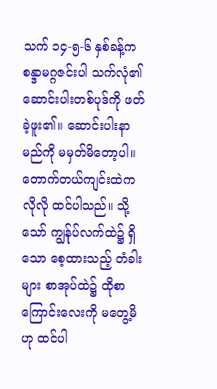သက် ၁၄-၅-၆ နှစ်ခန့်က စန္ဒာမဂ္ဂဇင်းပါ သက်လုံ၏ ဆောင်းပါးတစ်ပုဒ်ကို ဖတ်ခဲ့ဖူး၏။ ဆောင်းပါးနာမည်ကို မမှတ်မိတော့ပါ။ တောက်တယ်ကျင်းထဲကလိုလို ထင်ပါသည်။ သို့သော် ကျွန်ုပ်လက်ထဲ၌ ရှိသော စေ့ထားသည့် တံခါးများ စာအုပ်ထဲ၌ ထိုစာကြောင်းလေးကို မတွေ့မိဟု ထင်ပါ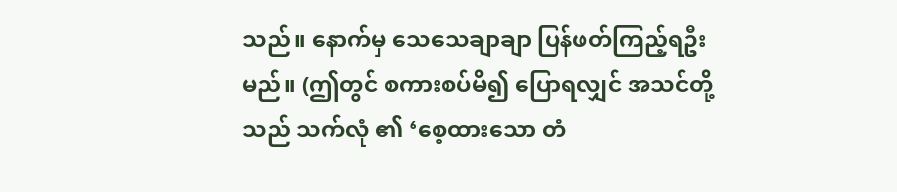သည်။ နောက်မှ သေသေချာချာ ပြန်ဖတ်ကြည့်ရဦးမည်။ (ဤတွင် စကားစပ်မိ၍ ပြောရလျှင် အသင်တို့သည် သက်လုံ ၏ ‘စေ့ထားသော တံ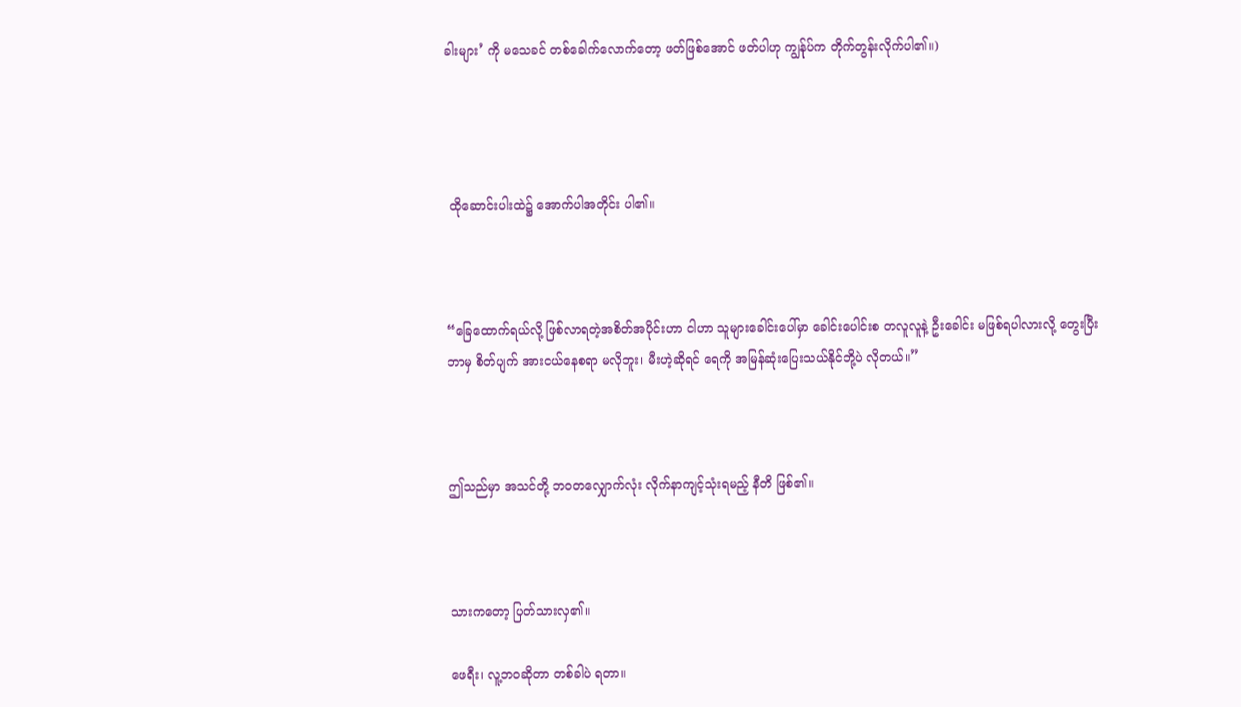ခါးများ’ ကို မသေခင် တစ်ခေါက်လောက်တော့ ဖတ်ဖြစ်အောင် ဖတ်ပါဟု ကျွန်ုပ်က တိုက်တွန်းလိုက်ပါ၏။)




 ထိုဆောင်းပါးထဲ၌ အောက်ပါအတိုင်း ပါ၏။



“ခြေထောက်ရယ်လို့ ဖြစ်လာရတဲ့အစိတ်အပိုင်းဟာ ငါဟာ သူများခေါင်းပေါ်မှာ ခေါင်းပေါင်းစ တလူလူနဲ့ ဦးခေါင်း မဖြစ်ရပါလားလို့ တွေးပြီး ဘာမှ စိတ်ပျက် အားငယ်နေစရာ မလိုဘူး၊ မီးဟဲ့ဆိုရင် ရေကို အမြန်ဆုံးပြေးသယ်နိုင်ဘို့ပဲ လိုတယ်။”



ဤသည်မှာ အသင်တို့ ဘဝတလျှောက်လုံး လိုက်နာကျင့်သုံးရမည့် နီတိ ဖြစ်၏။



သားကတော့ ပြတ်သားလှ၏။

ဖေရီး၊ လူ့ဘဝဆိုတာ တစ်ခါပဲ ရတာ။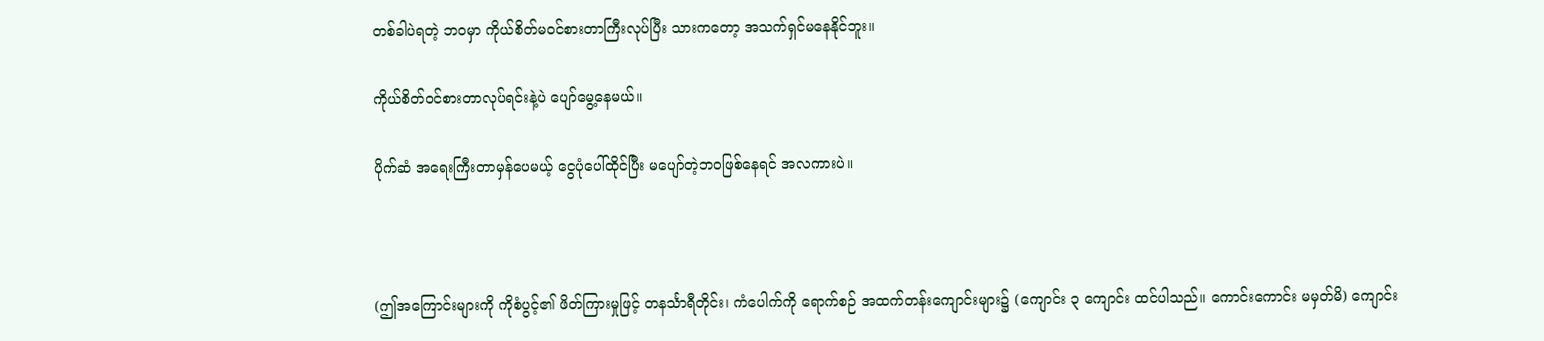တစ်ခါပဲရတဲ့ ဘဝမှာ ကိုယ်စိတ်မဝင်စားတာကြီးလုပ်ပြီး သားကတော့ အသက်ရှင်မနေနိုင်ဘူး။

ကိုယ်စိတ်ဝင်စားတာလုပ်ရင်းနဲ့ပဲ ပျော်မွေ့နေမယ်။

ပိုက်ဆံ အရေးကြီးတာမှန်ပေမယ့် ငွေပုံပေါ်ထိုင်ပြီး မပျော်တဲ့ဘဝဖြစ်နေရင် အလကားပဲ။



(ဤအကြောင်းများကို ကိုစံပွင့်၏ ဖိတ်ကြားမှုဖြင့် တနင်္သာရီတိုင်း၊ ကံပေါက်ကို ရောက်စဉ် အထက်တန်းကျောင်းများ၌ (ကျောင်း ၃ ကျောင်း ထင်ပါသည်။ ကောင်းကောင်း မမှတ်မိ) ကျောင်း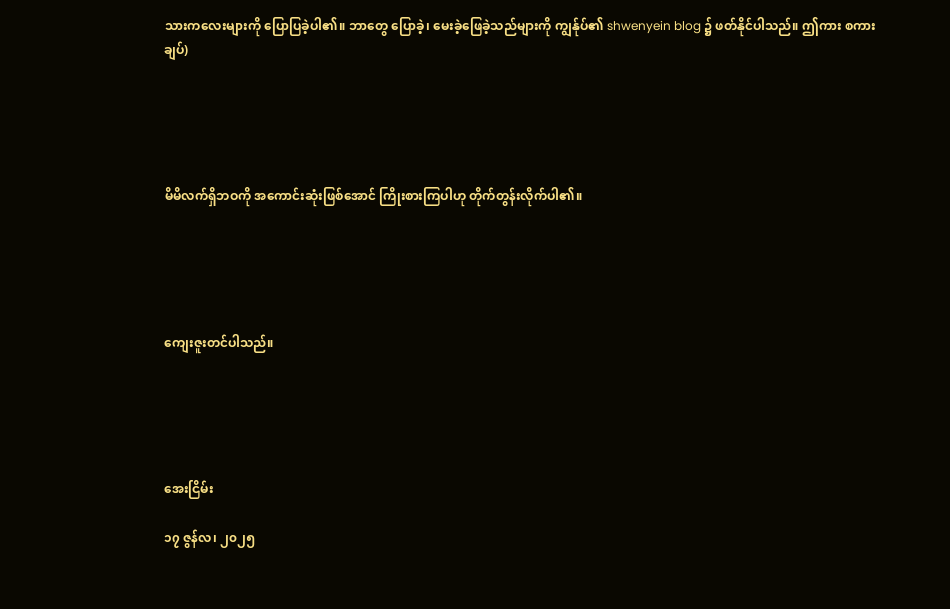သားကလေးများကို ပြောပြခဲ့ပါ၏။ ဘာတွေ ပြောခဲ့၊ မေးခဲ့ဖြေခဲ့သည်များကို ကျွန်ုပ်၏ shwenyein blog ၌ ဖတ်နိုင်ပါသည်။ ဤကား စကားချပ်)





မိမိလက်ရှိဘဝကို အကောင်းဆုံးဖြစ်အောင် ကြိုးစားကြပါဟု တိုက်တွန်းလိုက်ပါ၏။





ကျေးဇူးတင်ပါသည်။





အေးငြိမ်း

၁၇ ဇွန်လ၊ ၂၀၂၅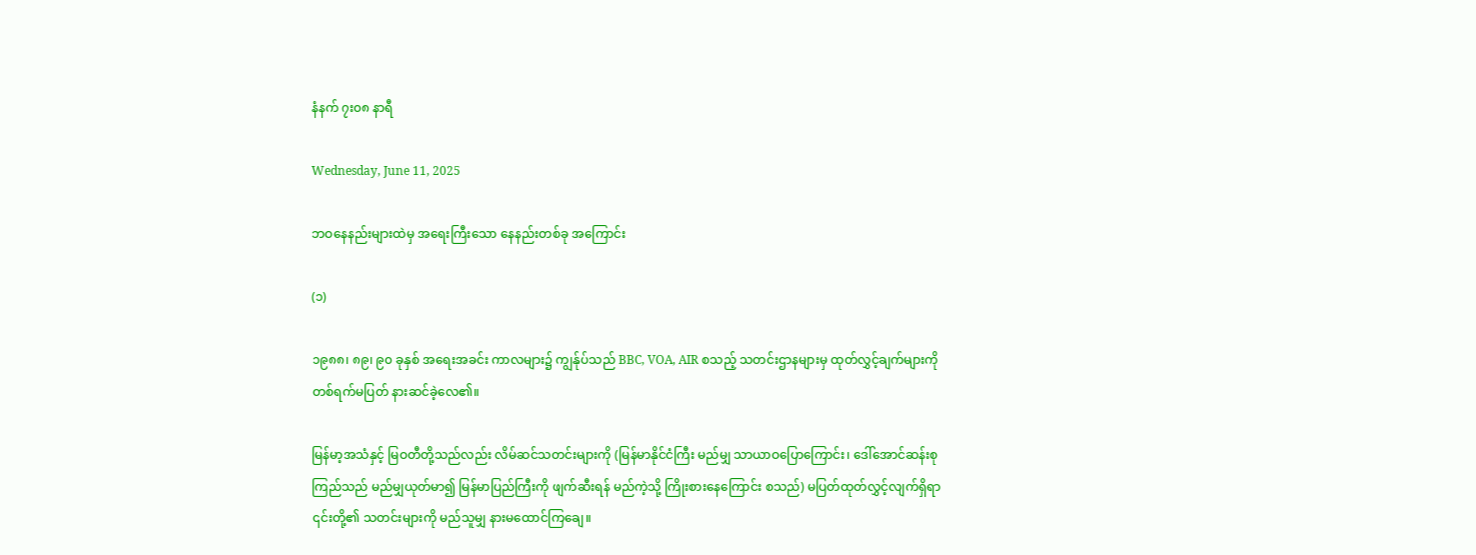နံနက် ၇း၀၈ နာရီ

Wednesday, June 11, 2025

ဘဝနေနည်းများထဲမှ အရေးကြီးသော နေနည်းတစ်ခု အကြောင်း

(၁)

၁၉၈၈၊ ၈၉၊ ၉၀ ခုနှစ် အရေးအခင်း ကာလများ၌ ကျွန်ုပ်သည် BBC, VOA, AIR စသည့် သတင်းဌာနများမှ ထုတ်လွှင့်ချက်များကို တစ်ရက်မပြတ် နားဆင်ခဲ့လေ၏။

မြန်မာ့အသံနှင့် မြဝတီတို့သည်လည်း လိမ်ဆင်သတင်းများကို (မြန်မာနိုင်ငံကြီး မည်မျှ သာယာဝပြောကြောင်း၊ ဒေါ်အောင်ဆန်းစုကြည်သည် မည်မျှယုတ်မာ၍ မြန်မာပြည်ကြီးကို ဖျက်ဆီးရန် မည်ကဲ့သို့ ကြိုးစားနေကြောင်း စသည်) မပြတ်ထုတ်လွှင့်လျက်ရှိရာ ၎င်းတို့၏ သတင်းများကို မည်သူမျှ နားမထောင်ကြချေ။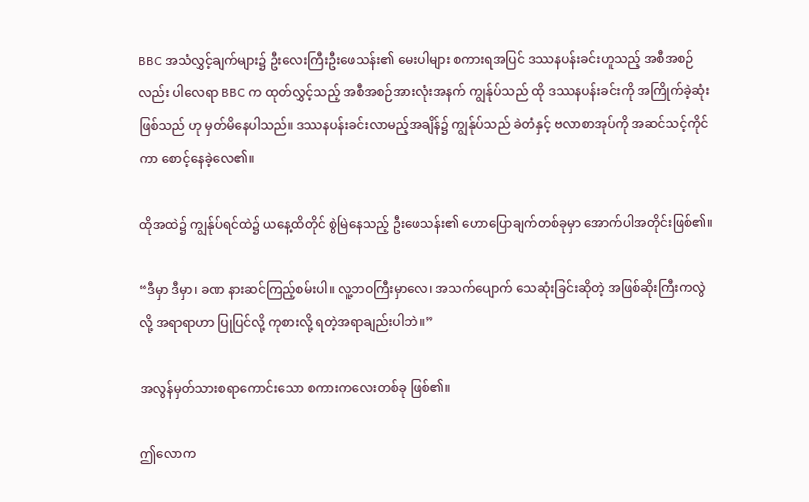BBC အသံလွှင့်ချက်များ၌ ဦးလေးကြီးဦးဖေသန်း၏ မေးပါများ စကားရအပြင် ဒဿနပန်းခင်းဟူသည့် အစီအစဉ်လည်း ပါလေရာ BBC က ထုတ်လွှင့်သည့် အစီအစဉ်အားလုံးအနက် ကျွန်ုပ်သည် ထို ဒဿနပန်းခင်းကို အကြိုက်ခဲ့ဆုံးဖြစ်သည် ဟု မှတ်မိနေပါသည်။ ဒဿနပန်းခင်းလာမည့်အချိန်၌ ကျွန်ုပ်သည် ခဲတံနှင့် ဗလာစာအုပ်ကို အဆင်သင့်ကိုင်ကာ စောင့်နေခဲ့လေ၏။

ထိုအထဲ၌ ကျွန်ုပ်ရင်ထဲ၌ ယနေ့ထိတိုင် စွဲမြဲနေသည့် ဦးဖေသန်း၏ ဟောပြောချက်တစ်ခုမှာ အောက်ပါအတိုင်းဖြစ်၏။

“ဒီမှာ ဒီမှာ၊ ခဏ နားဆင်ကြည့်စမ်းပါ။ လူ့ဘဝကြီးမှာလေ၊ အသက်ပျောက် သေဆုံးခြင်းဆိုတဲ့ အဖြစ်ဆိုးကြီးကလွဲလို့ အရာရာဟာ ပြုပြင်လို့ ကုစားလို့ ရတဲ့အရာချည်းပါဘဲ။”

အလွန်မှတ်သားစရာကောင်းသော စကားကလေးတစ်ခု ဖြစ်၏။

ဤလောက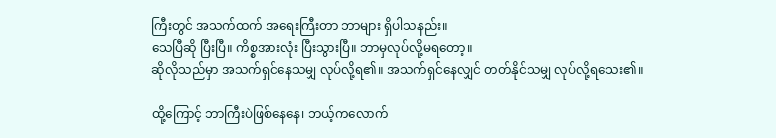ကြီးတွင် အသက်ထက် အရေးကြီးတာ ဘာများ ရှိပါသနည်း။
သေပြီဆို ပြီးပြီ။ ကိစ္စအားလုံး ပြီးသွားပြီ။ ဘာမှလုပ်လို့မရတော့။
ဆိုလိုသည်မှာ အသက်ရှင်နေသမျှ လုပ်လို့ရ၏။ အသက်ရှင်နေလျှင် တတ်နိုင်သမျှ လုပ်လို့ရသေး၏။

ထို့ကြောင့် ဘာကြီးပဲဖြစ်နေနေ၊ ဘယ့်ကလောက်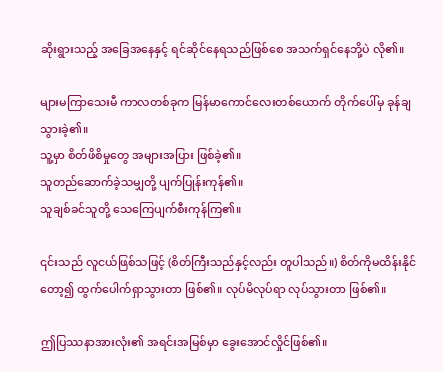ဆိုးရွားသည့် အခြေအနေနှင့် ရင်ဆိုင်နေရသည်ဖြစ်စေ အသက်ရှင်နေဘို့ပဲ လို၏။

များမကြာသေးမီ ကာလတစ်ခုက မြန်မာကောင်လေးတစ်ယောက် တိုက်ပေါ်မှ ခုန်ချသွားခဲ့၏။
သူ့မှာ စိတ်ဖိစိမှုတွေ အများအပြား ဖြစ်ခဲ့၏။
သူတည်ဆောက်ခဲ့သမျှတို့ ပျက်ပြုန်းကုန်၏။
သူချစ်ခင်သူတို့ သေကြေပျက်စီးကုန်ကြ၏။

၎င်းသည် လူငယ်ဖြစ်သဖြင့် (စိတ်ကြီးသည်နှင့်လည်း တူပါသည်။) စိတ်ကိုမထိန်းနိုင်တော့၍ ထွက်ပေါက်ရှာသွားတာ ဖြစ်၏။ လုပ်မိလုပ်ရာ လုပ်သွားတာ ဖြစ်၏။

ဤပြဿနာအားလုံး၏ အရင်းအမြစ်မှာ ခွေးအောင်လှိုင်ဖြစ်၏။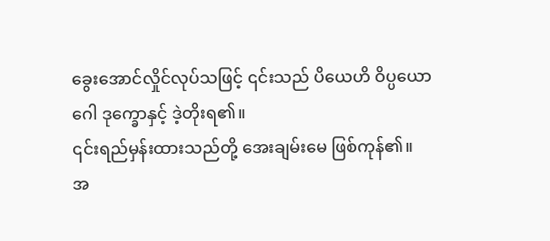ခွေးအောင်လှိုင်လုပ်သဖြင့် ၎င်းသည် ပိယေဟိ ဝိပ္ပယောဂေါ ဒုက္ခောနှင့် ဒဲ့တိုးရ၏။
၎င်းရည်မှန်းထားသည်တို့ အေးချမ်းမေ ဖြစ်ကုန်၏။
အ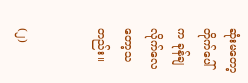ဆုံးမတော့ တိုက်ပေါ်က ခုန်ချလိုက်လေတော့သတည်း။


(၂)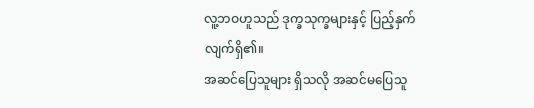လူ့ဘဝဟူသည် ဒုက္ခသုက္ခများနှင့် ပြည့်နှက်လျက်ရှိ၏။
အဆင်ပြေသူများ ရှိသလို အဆင်မပြေသူ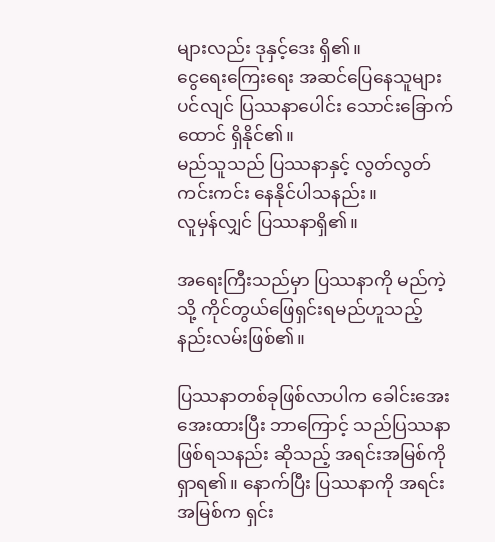များလည်း ဒုနှင့်ဒေး ရှိ၏။
ငွေရေးကြေးရေး အဆင်ပြေနေသူများပင်လျင် ပြဿနာပေါင်း သောင်းခြောက်ထောင် ရှိနိုင်၏။
မည်သူသည် ပြဿနာနှင့် လွတ်လွတ်ကင်းကင်း နေနိုင်ပါသနည်း။
လူမှန်လျှင် ပြဿနာရှိ၏။

အရေးကြီးသည်မှာ ပြဿနာကို မည်ကဲ့သို့ ကိုင်တွယ်ဖြေရှင်းရမည်ဟူသည့် နည်းလမ်းဖြစ်၏။

ပြဿနာတစ်ခုဖြစ်လာပါက ခေါင်းအေးအေးထားပြီး ဘာကြောင့် သည်ပြဿနာဖြစ်ရသနည်း ဆိုသည့် အရင်းအမြစ်ကို ရှာရ၏။ နောက်ပြီး ပြဿနာကို အရင်းအမြစ်က ရှင်း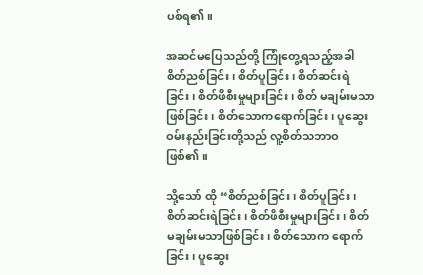ပစ်ရ၏။

အဆင်မပြေသည်တို့ ကြုံတွေ့ရသည့်အခါ စိတ်ညစ်ခြင်း၊ စိတ်ပူခြင်း၊ စိတ်ဆင်းရဲခြင်း၊ စိတ်ဖိစီးမှုများခြင်း၊ စိတ် မချမ်းမသာဖြစ်ခြင်း၊ စိတ်သောကရောက်ခြင်း၊ ပူဆွေးဝမ်းနည်းခြင်းတို့သည် လူ့စိတ်သဘာဝ ဖြစ်၏။

သို့သော် ထို “စိတ်ညစ်ခြင်း၊ စိတ်ပူခြင်း၊ စိတ်ဆင်းရဲခြင်း၊ စိတ်ဖိစီးမှုများခြင်း၊ စိတ်မချမ်းမသာဖြစ်ခြင်း၊ စိတ်သောက ရောက်ခြင်း၊ ပူဆွေး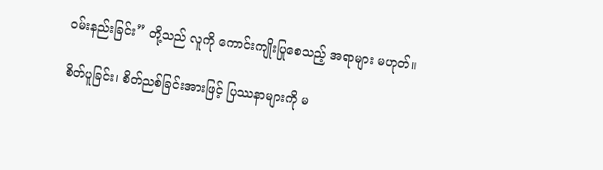ဝမ်းနည်းခြင်း” တို့သည် လူကို ကောင်းကျိုးပြုစေသည့် အရာများ မဟုတ်။

စိတ်ပူခြင်း၊ စိတ်ညစ်ခြင်းအားဖြင့် ပြဿနာများကို မ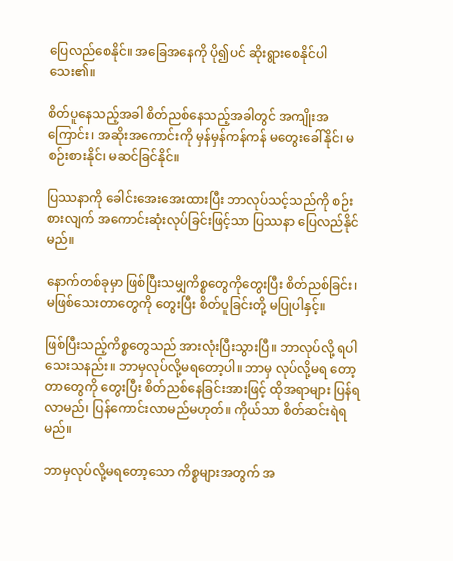ပြေလည်စေနိုင်။ အခြေအနေကို ပို၍ပင် ဆိုးရွားစေနိုင်ပါသေး၏။

စိတ်ပူနေသည့်အခါ စိတ်ညစ်နေသည့်အခါတွင် အကျိုးအကြောင်း၊ အဆိုးအကောင်းကို မှန်မှန်ကန်ကန် မတွေးခေါ်နိုင်၊ မစဉ်းစားနိုင်၊ မဆင်ခြင်နိုင်။

ပြဿနာကို ခေါင်းအေးအေးထားပြီး ဘာလုပ်သင့်သည်ကို စဉ်းစားလျက် အကောင်းဆုံးလုပ်ခြင်းဖြင့်သာ ပြဿနာ ပြေလည်နိုင်မည်။

နောက်တစ်ခုမှာ ဖြစ်ပြီးသမျှကိစ္စတွေကိုတွေးပြီး စိတ်ညစ်ခြင်း၊ မဖြစ်သေးတာတွေကို တွေးပြီး စိတ်ပူခြင်းတို့ မပြုပါနှင့်။

ဖြစ်ပြီးသည့်ကိစ္စတွေသည် အားလုံးပြီးသွားပြီ။ ဘာလုပ်လို့ ရပါသေးသနည်း။ ဘာမှလုပ်လို့မရတော့ပါ။ ဘာမှ လုပ်လို့မရ တော့တာတွေကို တွေးပြီး စိတ်ညစ်နေခြင်းအားဖြင့် ထိုအရာများ ပြန်ရလာမည်၊ ပြန်ကောင်းလာမည်မဟုတ်။ ကိုယ်သာ စိတ်ဆင်းရဲရမည်။

ဘာမှလုပ်လို့မရတော့သော ကိစ္စများအတွက် အ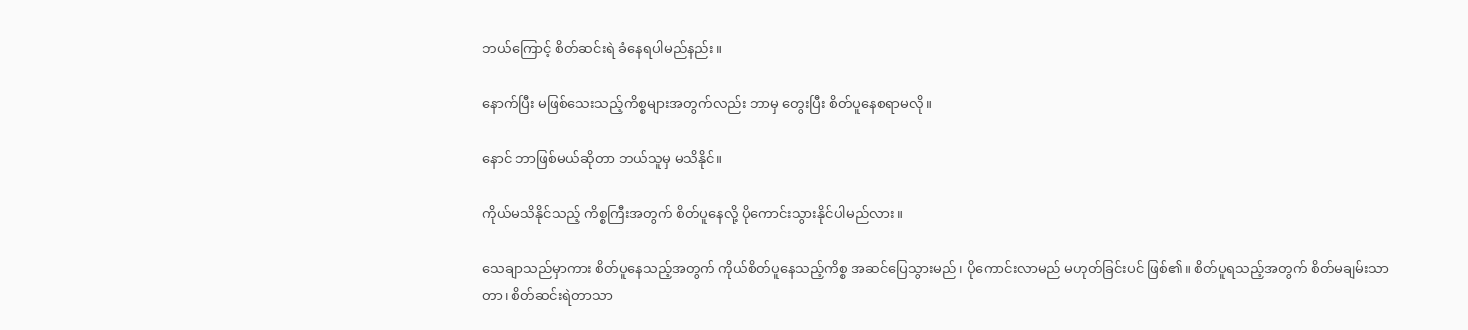ဘယ်ကြောင့် စိတ်ဆင်းရဲ ခံနေရပါမည်နည်း။

နောက်ပြီး မဖြစ်သေးသည့်ကိစ္စများအတွက်လည်း ဘာမှ တွေးပြီး စိတ်ပူနေစရာမလို။

နောင် ဘာဖြစ်မယ်ဆိုတာ ဘယ်သူမှ မသိနိုင်။

ကိုယ်မသိနိုင်သည့် ကိစ္စကြီးအတွက် စိတ်ပူနေလို့ ပိုကောင်းသွားနိုင်ပါမည်လား။

သေချာသည်မှာကား စိတ်ပူနေသည့်အတွက် ကိုယ်စိတ်ပူနေသည့်ကိစ္စ အဆင်ပြေသွားမည်၊ ပိုကောင်းလာမည် မဟုတ်ခြင်းပင် ဖြစ်၏။ စိတ်ပူရသည့်အတွက် စိတ်မချမ်းသာတာ၊ စိတ်ဆင်းရဲတာသာ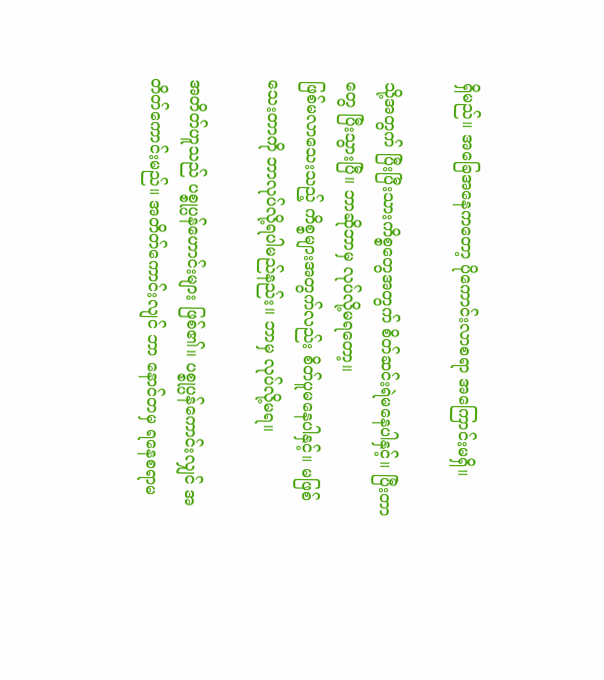ရှိမည်။ အခြေအနေကတော့ ပိုကောင်းလာစရာ အကြောင်းမရှိ။

သို့အတွက် ပြီးပြီးသားကိစ္စတွေအတွက် စိတ်ဆင်းရဲမနေပါနှင့်။ ပြီးတာတွေ ပြီးသွားပြီ။ ဘာဆိုဘာမှ လုပ်လို့မရတော့။
ဖြစ်မလာသေးသည့် ကိစ္စများအတွက်လည်း စိတ်ပူမနေပါနှင့်။ မဖြစ်သေးတာကို ဘာလုပ်လို့ရပါမည်နည်း။ ဘာမှ လုပ်လို့မရ။

အတိတ်ဟူသည် ပစ္စုပ္ပန်ဟောင်းများ ဖြစ်၏။ ပစ္စုပ္ပန်ကောင်းလျှင် အတိတ်ကောင်းမည်။ အတိတ်ကောင်းလျင် ဘာ နောင်တမှ ရနေစရာမ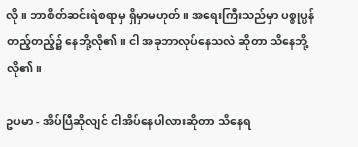လို။ ဘာစိတ်ဆင်းရဲစရာမှ ရှိမှာမဟုတ်။ အရေးကြီးသည်မှာ ပစ္စုပ္ပန်တည့်တည့်၌ နေဘို့လို၏။ ငါ အခုဘာလုပ်နေသလဲ ဆိုတာ သိနေဘို့ လို၏။

ဥပမာ - အိပ်ပြီဆိုလျင် ငါအိပ်နေပါလားဆိုတာ သိနေရ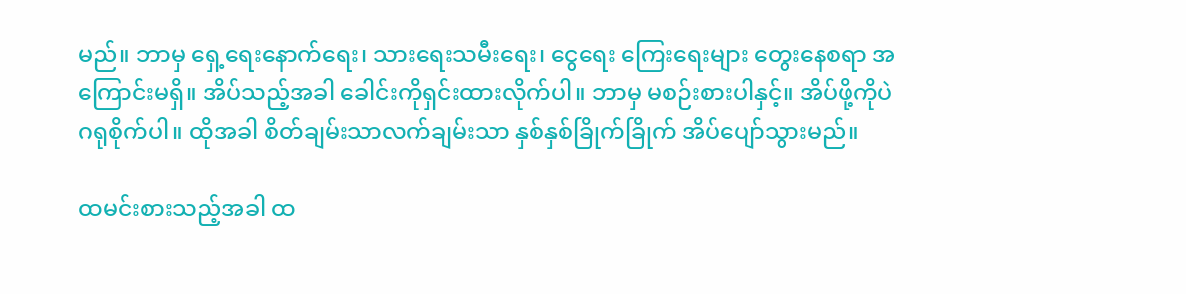မည်။ ဘာမှ ရှေ့ရေးနောက်ရေး၊ သားရေးသမီးရေး၊ ငွေရေး ကြေးရေးများ တွေးနေစရာ အကြောင်းမရှိ။ အိပ်သည့်အခါ ခေါင်းကိုရှင်းထားလိုက်ပါ။ ဘာမှ မစဉ်းစားပါနှင့်။ အိပ်ဖို့ကိုပဲ ဂရုစိုက်ပါ။ ထိုအခါ စိတ်ချမ်းသာလက်ချမ်းသာ နှစ်နှစ်ခြိုက်ခြိုက် အိပ်ပျော်သွားမည်။

ထမင်းစားသည့်အခါ ထ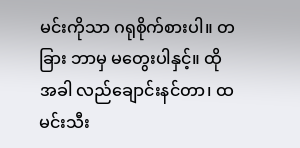မင်းကိုသာ ဂရုစိုက်စားပါ။ တခြား ဘာမှ မတွေးပါနှင့်။ ထိုအခါ လည်ချောင်းနင်တာ၊ ထမင်းသီး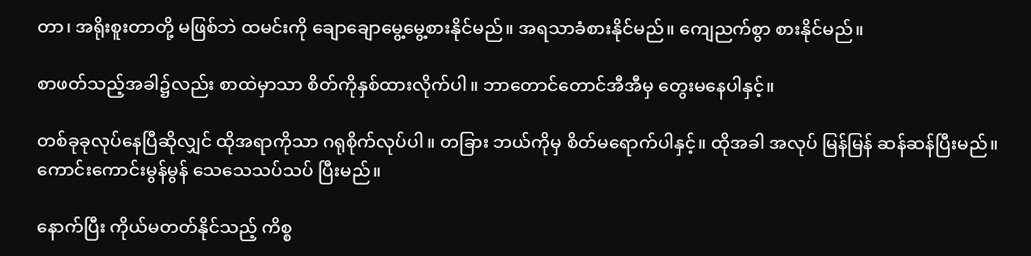တာ၊ အရိုးစူးတာတို့ မဖြစ်ဘဲ ထမင်းကို ချောချောမွေ့မွေ့စားနိုင်မည်။ အရသာခံစားနိုင်မည်။ ကျေညက်စွာ စားနိုင်မည်။

စာဖတ်သည့်အခါ၌လည်း စာထဲမှာသာ စိတ်ကိုနှစ်ထားလိုက်ပါ။ ဘာတောင်တောင်အီအီမှ တွေးမနေပါနှင့်။

တစ်ခုခုလုပ်နေပြီဆိုလျှင် ထိုအရာကိုသာ ဂရုစိုက်လုပ်ပါ။ တခြား ဘယ်ကိုမှ စိတ်မရောက်ပါနှင့်။ ထိုအခါ အလုပ် မြန်မြန် ဆန်ဆန်ပြီးမည်။ ကောင်းကောင်းမွန်မွန် သေသေသပ်သပ် ပြီးမည်။

နောက်ပြီး ကိုယ်မတတ်နိုင်သည့် ကိစ္စ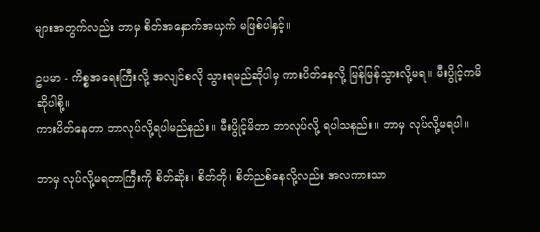များအတွက်လည်း ဘာမှ စိတ်အနှောက်အယှက် မဖြစ်ပါနှင့်။

ဥပမာ - ကိစ္စအရေးကြီးလို့ အလျင်စလို သွားရမည်ဆိုပါမှ ကားပိတ်နေလို့ မြန်မြန်သွားလို့မရ။ မီးပွိုင့်ကမိ ဆိုပါစို့။
ကားပိတ်နေတာ ဘာလုပ်လို့ရပါမည်နည်း။ မီးပွိုင့်မိတာ ဘာလုပ်လို့ ရပါသနည်း။ ဘာမှ လုပ်လို့မရပါ။

ဘာမှ လုပ်လို့မရတာကြီးကို စိတ်ဆိုး၊ စိတ်တို၊ စိတ်ညစ်နေလို့လည်း အလကားသာ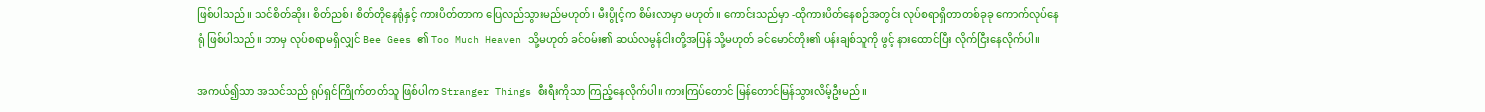ဖြစ်ပါသည်။ သင်စိတ်ဆိုး၊ စိတ်ညစ်၊ စိတ်တိုနေရုံနှင့် ကားပိတ်တာက ပြေလည်သွားမည်မဟုတ်၊ မီးပွိုင့်က စိမ်းလာမှာ မဟုတ်။ ကောင်းသည်မှာ -ထိုကားပိတ်နေစဉ်အတွင်း လုပ်စရာရှိတာတစ်ခုခု ကောက်လုပ်နေရုံ ဖြစ်ပါသည်။ ဘာမှ လုပ်စရာမရှိလျှင် Bee Gees ၏ Too Much Heaven သို့မဟုတ် ခင်ဝမ်း၏ ဆယ်လမွန်ငါးတို့အပြန် သို့မဟုတ် ခင်မောင်တိုး၏ ပန်းချစ်သူကို ဖွင့် နားထောင်ပြီး လိုက်ငြီးနေလိုက်ပါ။

အကယ်၍သာ အသင်သည် ရုပ်ရှင်ကြိုက်တတ်သူ ဖြစ်ပါက Stranger Things စီးရီးကိုသာ ကြည့်နေလိုက်ပါ။ ကားကြပ်တောင် မြန်တောင်မြန်သွားလိမ့်ဦးမည်။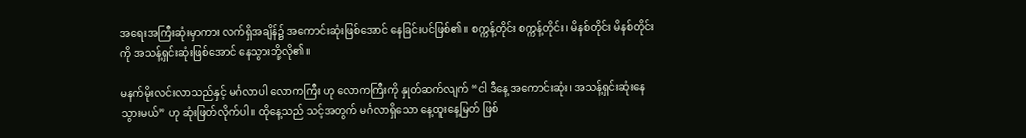အရေးအကြီးဆုံးမှာကား လက်ရှိအချိန်၌ အကောင်းဆုံးဖြစ်အောင် နေခြင်းပင်ဖြစ်၏။ စက္ကန့်တိုင်း စက္ကန့်တိုင်း၊ မိနစ်တိုင်း မိနစ်တိုင်းကို အသန့်ရှင်းဆုံးဖြစ်အောင် နေသွားဘို့လို၏။

မနက်မိုးလင်းလာသည်နှင့် မင်္ဂလာပါ လောကကြီး ဟု လောကကြီးကို နှုတ်ဆက်လျက် “ငါ ဒီနေ့ အကောင်းဆုံး၊ အသန့်ရှင်းဆုံးနေသွားမယ်” ဟု ဆုံးဖြတ်လိုက်ပါ။ ထိုနေ့သည် သင့်အတွက် မင်္ဂလာရှိသော နေ့ထူးနေ့မြတ် ဖြစ်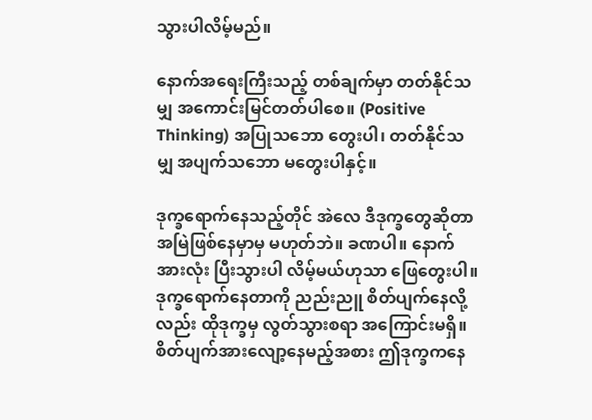သွားပါလိမ့်မည်။

နောက်အရေးကြီးသည့် တစ်ချက်မှာ တတ်နိုင်သမျှ အကောင်းမြင်တတ်ပါစေ။ (Positive Thinking) အပြုသဘော တွေးပါ၊ တတ်နိုင်သမျှ အပျက်သဘော မတွေးပါနှင့်။

ဒုက္ခရောက်နေသည့်တိုင် အဲလေ ဒီဒုက္ခတွေဆိုတာ အမြဲဖြစ်နေမှာမှ မဟုတ်ဘဲ။ ခဏပါ။ နောက် အားလုံး ပြီးသွားပါ လိမ့်မယ်ဟုသာ ဖြေတွေးပါ။ ဒုက္ခရောက်နေတာကို ညည်းညူ စိတ်ပျက်နေလို့လည်း ထိုဒုက္ခမှ လွတ်သွားစရာ အကြောင်းမရှိ။ စိတ်ပျက်အားလျော့နေမည့်အစား ဤဒုက္ခကနေ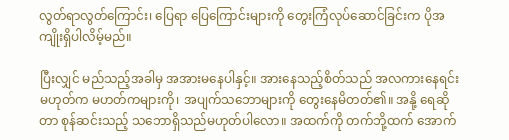လွတ်ရာလွတ်ကြောင်း၊ ပြေရာ ပြေကြောင်းများကို တွေးကြံလုပ်ဆောင်ခြင်းက ပိုအကျိုးရှိပါလိမ့်မည်။

ပြီးလျှင် မည်သည့်အခါမှ အအားမနေပါနှင့်။ အားနေသည့်စိတ်သည် အလကားနေရင်း မဟုတ်က မဟတ်ကများကို၊ အပျက်သဘောများကို တွေးနေမိတတ်၏။ အနို့ ရေဆိုတာ စုန်ဆင်းသည့် သဘောရှိသည်မဟုတ်ပါလော။ အထက်ကို တက်ဘို့ထက် အောက်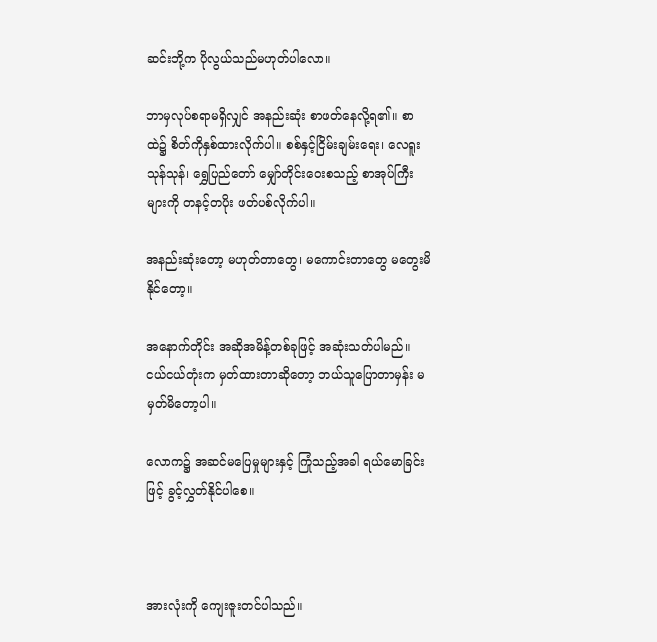ဆင်းဘို့က ပိုလွယ်သည်မဟုတ်ပါလော။

ဘာမှလုပ်စရာမရှိလျှင် အနည်းဆုံး စာဖတ်နေလို့ရ၏။ စာထဲ၌ စိတ်ကိုနှစ်ထားလိုက်ပါ။ စစ်နှင့်ငြိမ်းချမ်းရေး၊ လေရူးသုန်သုန်၊ ရွှေပြည်တော် မျှော်တိုင်းဝေးစသည့် စာအုပ်ကြီးများကို တနင့်တပိုး ဖတ်ပစ်လိုက်ပါ။

အနည်းဆုံးတော့ မဟုတ်တာတွေ၊ မကောင်းတာတွေ မတွေးမိနိုင်တော့။

အနောက်တိုင်း အဆိုအမိန့်တစ်ခုဖြင့် အဆုံးသတ်ပါမည်။ ငယ်ငယ်တုံးက မှတ်ထားတာဆိုတော့ ဘယ်သူပြောတာမှန်း မမှတ်မိတော့ပါ။

လောက၌ အဆင်မပြေမှုများနှင့် ကြုံသည့်အခါ ရယ်မောခြင်းဖြင့် ခွင့်လွှတ်နိုင်ပါစေ။



အားလုံးကို ကျေးဇူးတင်ပါသည်။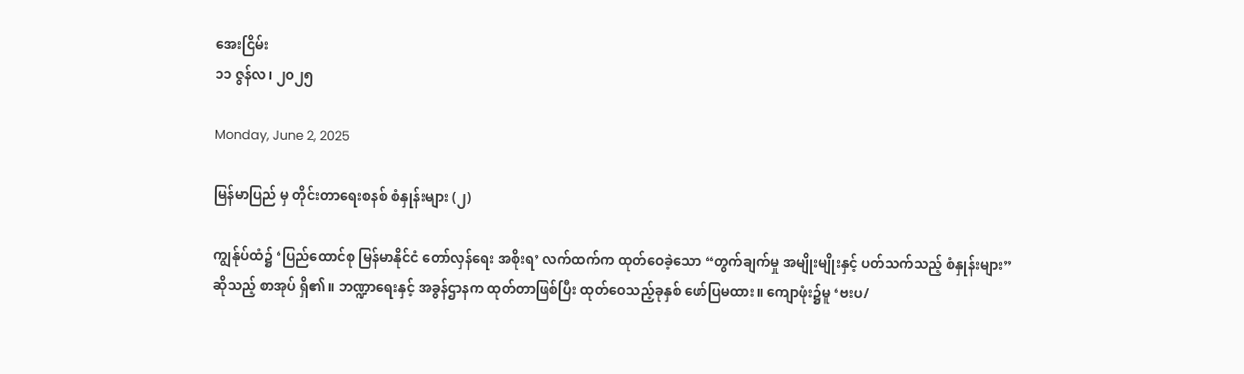အေးငြိမ်း
၁၁ ဇွန်လ၊ ၂၀၂၅

Monday, June 2, 2025

မြန်မာပြည် မှ တိုင်းတာရေးစနစ် စံနှုန်းများ (၂)

ကျွန်ုပ်ထံ၌ ‘ပြည်ထောင်စု မြန်မာနိုင်ငံ တော်လှန်ရေး အစိုးရ’ လက်ထက်က ထုတ်ဝေခဲ့သော “တွက်ချက်မှု အမျိုးမျိုးနှင့် ပတ်သက်သည့် စံနှုန်းများ” ဆိုသည့် စာအုပ် ရှိ၏။ ဘဏ္ဍာရေးနှင့် အခွန်ဌာနက ထုတ်တာဖြစ်ပြီး ထုတ်ဝေသည့်ခုနှစ် ဖော်ပြမထား။ ကျောဖုံး၌မူ ‘ဗးပ/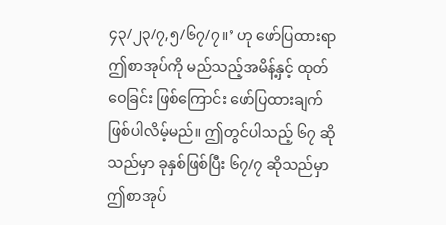၄၃/၂၃/၇,၅/၆၇/၇။’ ဟု ဖော်ပြထားရာ ဤစာအုပ်ကို မည်သည့်အမိန့်နှင့် ထုတ်ဝေခြင်း ဖြစ်ကြောင်း ဖော်ပြထားချက် ဖြစ်ပါလိမ့်မည်။ ဤတွင်ပါသည့် ၆၇ ဆိုသည်မှာ ခုနှစ်ဖြစ်ပြီး ၆၇/၇ ဆိုသည်မှာ ဤစာအုပ်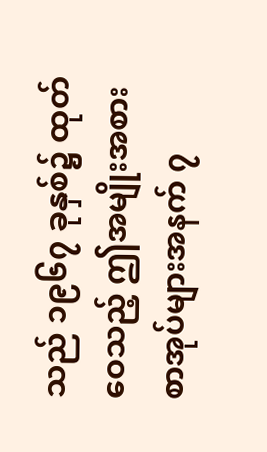သည် ၁၉၆၇ ခုနှစ်၌ ထုတ်ဝေသည့် ဤအမျိုးအစားစာအုပ်များအနက် ၇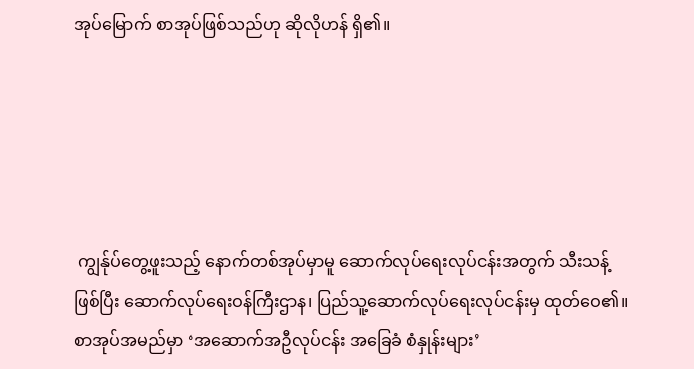အုပ်မြောက် စာအုပ်ဖြစ်သည်ဟု ဆိုလိုဟန် ရှိ၏။





 ကျွန်ုပ်တွေ့ဖူးသည့် နောက်တစ်အုပ်မှာမူ ဆောက်လုပ်ရေးလုပ်ငန်းအတွက် သီးသန့်ဖြစ်ပြီး ဆောက်လုပ်ရေးဝန်ကြီးဌာန၊ ပြည်သူ့ဆောက်လုပ်ရေးလုပ်ငန်းမှ ထုတ်ဝေ၏။ စာအုပ်အမည်မှာ ‘အဆောက်အဦလုပ်ငန်း အခြေခံ စံနှုန်းများ’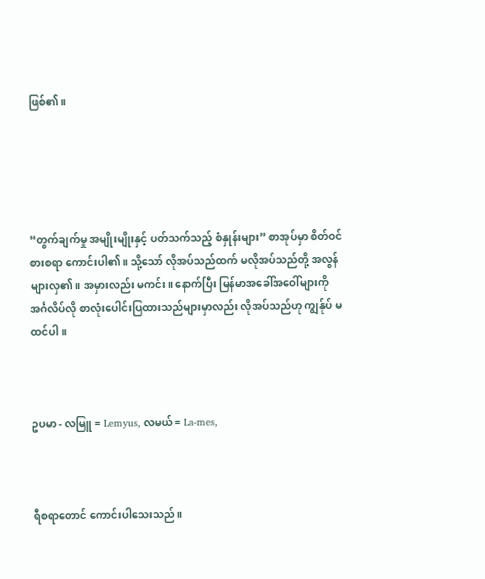ဖြစ်၏။





“တွက်ချက်မှု အမျိုးမျိုးနှင့် ပတ်သက်သည့် စံနှုန်းများ” စာအုပ်မှာ စိတ်ဝင်စားစရာ ကောင်းပါ၏။ သို့သော် လိုအပ်သည်ထက် မလိုအပ်သည်တို့ အလွန်များလှ၏။ အမှားလည်း မကင်း။ နောက်ပြီး မြန်မာအခေါ်အဝေါ်များကို အင်္ဂလိပ်လို စာလုံးပေါင်းပြထားသည်များမှာလည်း လိုအပ်သည်ဟု ကျွန်ုပ် မထင်ပါ။



ဥပမာ - လမြူ = Lemyus, လမယ် = La-mes,



ရီစရာတောင် ကောင်းပါသေးသည်။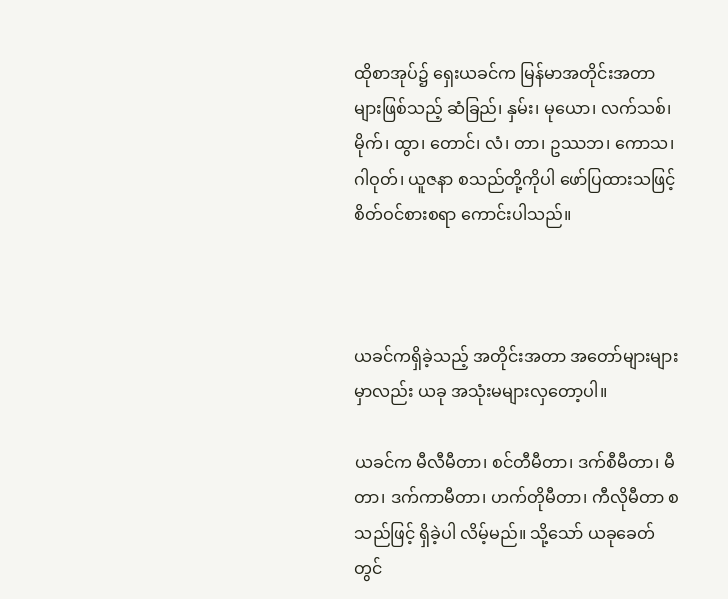ထိုစာအုပ်၌ ရှေးယခင်က မြန်မာအတိုင်းအတာများဖြစ်သည့် ဆံခြည်၊ နှမ်း၊ မုယော၊ လက်သစ်၊ မိုက်၊ ထွာ၊ တောင်၊ လံ၊ တာ၊ ဥဿဘ၊ ကောသ၊ ဂါဝုတ်၊ ယူဇနာ စသည်တို့ကိုပါ ဖော်ပြထားသဖြင့် စိတ်ဝင်စားစရာ ကောင်းပါသည်။



ယခင်ကရှိခဲ့သည့် အတိုင်းအတာ အတော်များများမှာလည်း ယခု အသုံးမများလှတော့ပါ။

ယခင်က မီလီမီတာ၊ စင်တီမီတာ၊ ဒက်စီမီတာ၊ မီတာ၊ ဒက်ကာမီတာ၊ ဟက်တိုမီတာ၊ ကီလိုမီတာ စသည်ဖြင့် ရှိခဲ့ပါ လိမ့်မည်။ သို့သော် ယခုခေတ်တွင်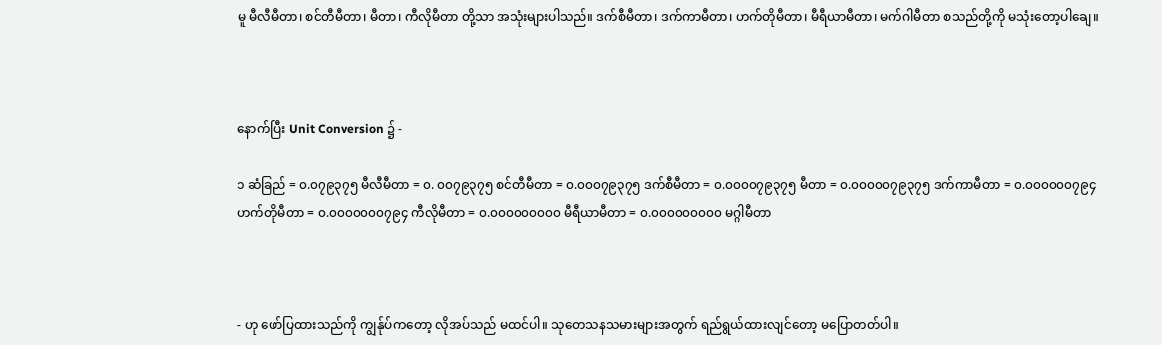မူ မီလီမီတာ၊ စင်တီမီတာ၊ မီတာ၊ ကီလိုမီတာ တို့သာ အသုံးများပါသည်။ ဒက်စီမီတာ၊ ဒက်ကာမီတာ၊ ဟက်တိုမီတာ၊ မီရီယာမီတာ၊ မက်ဂါမီတာ စသည်တို့ကို မသုံးတော့ပါချေ။



နောက်ပြီး Unit Conversion ၌ -

၁ ဆံခြည် = ၀.၀၇၉၃၇၅ မီလီမီတာ = ၀. ၀၀၇၉၃၇၅ စင်တီမီတာ = ၀.၀၀၀၇၉၃၇၅ ဒက်စီမီတာ = ၀.၀၀၀၀၇၉၃၇၅ မီတာ = ၀.၀၀၀၀၀၇၉၃၇၅ ဒက်ကာမီတာ = ၀.၀၀၀၀၀၀၇၉၄ ဟက်တိုမီတာ = ၀.၀၀၀၀၀၀၀၇၉၄ ကီလိုမီတာ = ၀.၀၀၀၀၀၀၀၀၀ မီရီယာမီတာ = ၀.၀၀၀၀၀၀၀၀၀ မဂ္ဂါမီတာ



- ဟု ဖော်ပြထားသည်ကို ကျွန်ုပ်ကတော့ လိုအပ်သည် မထင်ပါ။ သုတေသနသမားများအတွက် ရည်ရွယ်ထားလျင်တော့ မပြောတတ်ပါ။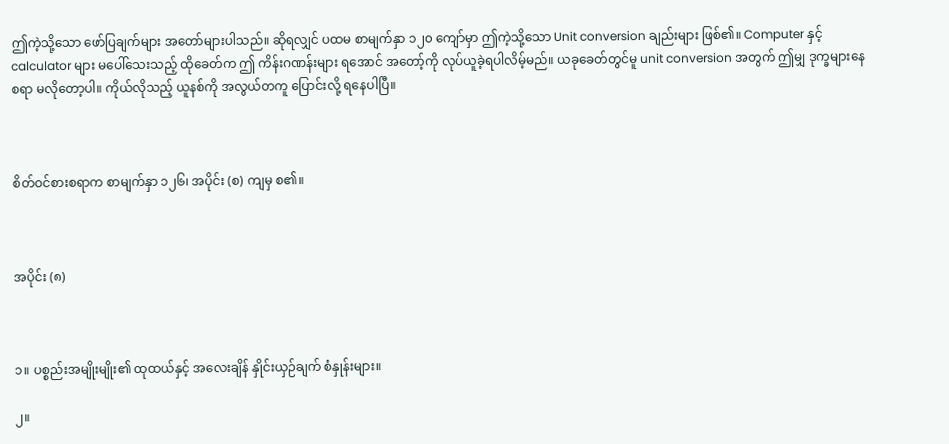ဤကဲ့သို့သော ဖော်ပြချက်များ အတော်များပါသည်။ ဆိုရလျှင် ပထမ စာမျက်နှာ ၁၂၀ ကျော်မှာ ဤကဲ့သို့သော Unit conversion ချည်းများ ဖြစ်၏။ Computer နှင့် calculator များ မပေါ်သေးသည့် ထိုခေတ်က ဤ ကိန်းဂဏန်းများ ရအောင် အတော့်ကို လုပ်ယူခဲ့ရပါလိမ့်မည်။ ယခုခေတ်တွင်မူ unit conversion အတွက် ဤမျှ ဒုက္ခများနေစရာ မလိုတော့ပါ။ ကိုယ်လိုသည့် ယူနစ်ကို အလွယ်တကူ ပြောင်းလို့ ရနေပါပြီ။



စိတ်ဝင်စားစရာက စာမျက်နှာ ၁၂၆၊ အပိုင်း (စ) ကျမှ စ၏။



အပိုင်း (၈)



၁။ ပစ္စည်းအမျိုးမျိုး၏ ထုထယ်နှင့် အလေးချိန် နှိုင်းယှဉ်ချက် စံနှုန်းများ။

၂။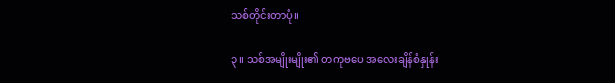သစ်တိုင်းတာပုံ။

၃။ သစ်အမျိုးမျိုး၏ တကုဗပေ အလေးချိန်စံနှုန်း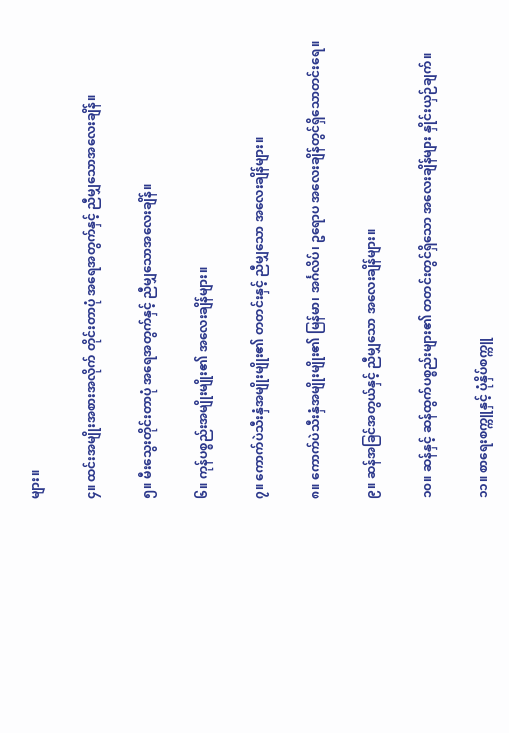များ။

၄။ ထင်းအမျိုးအစားအလိုက် တိုင်းတာပုံ အရေအတွက်နှင့် ညီမျှသောအလေးချိန်။

၅။ မီးသွေးတိုင်းတာပုံ အရေအတွက်နှင့် ညီမျှသောအလေးချိန်။

၆။ ကုန်ပစ္စည်းအမျိုးမျိုး၏ အလေးချိန်များ။

၇။ ကောက်ပဲသီးနှံအမျိုးမျိုး၏ တတင်းနှင့် ညီမျှသော အလေးချိန်များ။

၈။ ကောက်ပဲသီးနှံအမျိုးမျိုး၏ မြန်မာ၊ အင်္ဂလိပ်၊ ဥရောပ အလေးချိန်တွင်ရှိသောတင်းရေ။

၉။ ဆန်အခြင်အတွယ်နှင့် ညီမျှသော အလေးချိန်များ။

၁၀။ ဆန်နှင့် ဆန်ထွက်ပစ္စည်းများ၏ တတင်းတွင်ရှိသော အလေးချိန်များ နှိုင်းယှဉ်ချက်။

၁၁။ စာရေးစက္ကူနှင့် ပုံနှိပ်စက္ကူ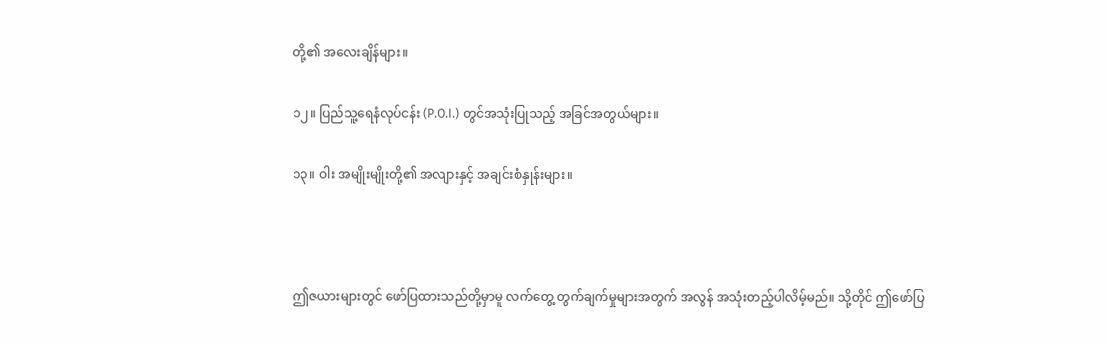တို့၏ အလေးချိန်များ။

၁၂။ ပြည်သူ့ရေနံလုပ်ငန်း (P.O.I.) တွင်အသုံးပြုသည့် အခြင်အတွယ်များ။

၁၃။ ဝါး အမျိုးမျိုးတို့၏ အလျားနှင့် အချင်းစံနှုန်းများ။



ဤဇယားများတွင် ဖော်ပြထားသည်တို့မှာမူ လက်တွေ့ တွက်ချက်မှုများအတွက် အလွန် အသုံးတည့်ပါလိမ့်မည်။ သို့တိုင် ဤဖော်ပြ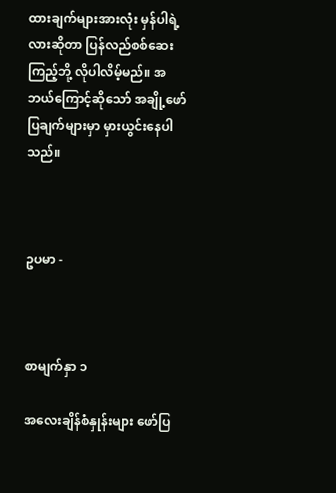ထားချက်များအားလုံး မှန်ပါရဲ့လားဆိုတာ ပြန်လည်စစ်ဆေးကြည့်ဘို့ လိုပါလိမ့်မည်။ အဘယ်ကြောင့်ဆိုသော် အချို့ဖော်ပြချက်များမှာ မှားယွင်းနေပါသည်။



ဥပမာ -



စာမျက်နှာ ၁

အလေးချိန်စံနှုန်းများ ဖော်ပြ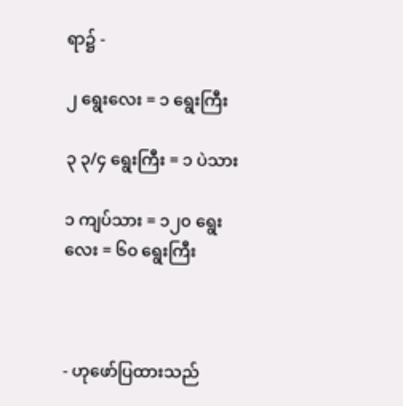ရာ၌ -

၂ ရွေးလေး = ၁ ရွေးကြီး

၃ ၃/၄ ရွေးကြီး = ၁ ပဲသား

၁ ကျပ်သား = ၁၂၀ ရွေးလေး = ၆၀ ရွေးကြီး



- ဟုဖော်ပြထားသည်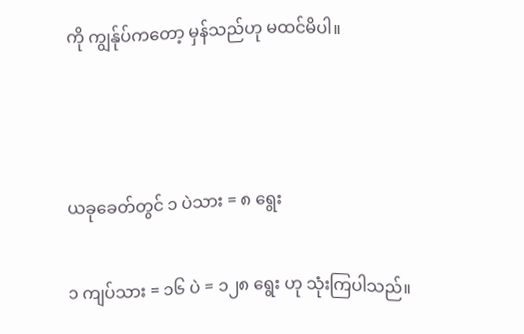ကို ကျွန်ုပ်ကတော့ မှန်သည်ဟု မထင်မိပါ။



ယခုခေတ်တွင် ၁ ပဲသား = ၈ ရွေး

၁ ကျပ်သား = ၁၆ ပဲ = ၁၂၈ ရွေး ဟု သုံးကြပါသည်။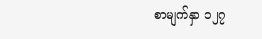စာမျက်နှာ ၁၂၇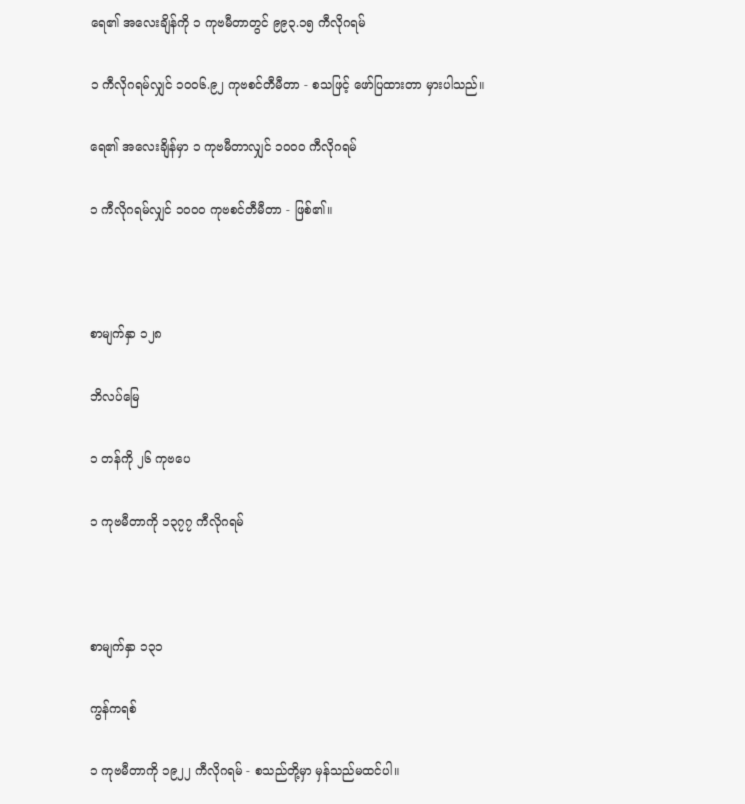ရေ၏ အလေးချိန်ကို ၁ ကုဗမီတာတွင် ၉၉၃.၁၅ ကီလိုဂရမ်

၁ ကီလိုဂရမ်လျှင် ၁၀၀၆.၉၂ ကုဗစင်တီမီတာ - စသဖြင့် ဖော်ပြထားတာ မှားပါသည်။

ရေ၏ အလေးချိန်မှာ ၁ ကုဗမီတာလျှင် ၁၀၀၀ ကီလိုဂရမ်

၁ ကီလိုဂရမ်လျှင် ၁၀၀၀ ကုဗစင်တီမီတာ - ဖြစ်၏။



စာမျက်နှာ ၁၂၈

ဘိလပ်မြေ

၁ တန်ကို ၂၆ ကုဗပေ

၁ ကုဗမီတာကို ၁၃၇၇ ကီလိုဂရမ်



စာမျက်နှာ ၁၃၁

ကွန်ကရစ်

၁ ကုဗမီတာကို ၁၉၂၂ ကီလိုဂရမ် - စသည်တို့မှာ မှန်သည်မထင်ပါ။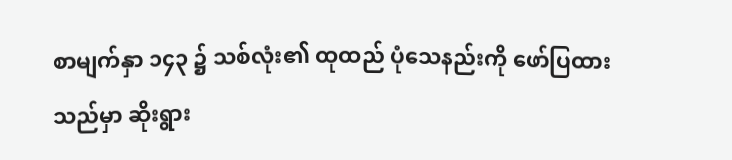စာမျက်နှာ ၁၄၃ ၌ သစ်လုံး၏ ထုထည် ပုံသေနည်းကို ဖော်ပြထားသည်မှာ ဆိုးရွား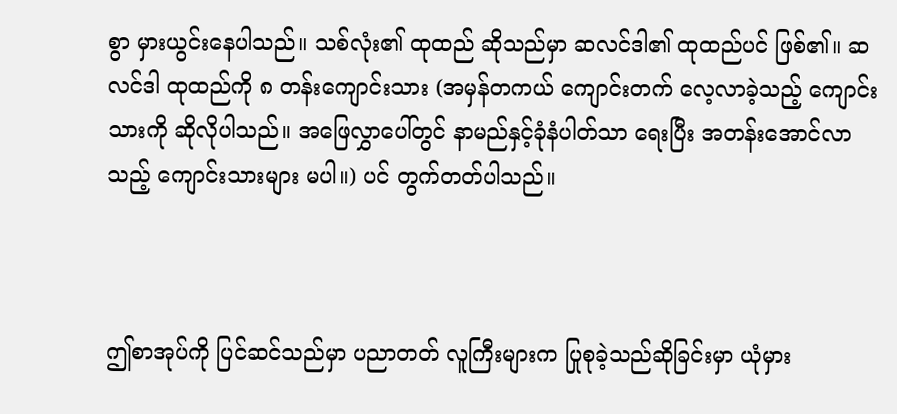စွာ မှားယွင်းနေပါသည်။ သစ်လုံး၏ ထုထည် ဆိုသည်မှာ ဆလင်ဒါ၏ ထုထည်ပင် ဖြစ်၏။ ဆလင်ဒါ ထုထည်ကို ၈ တန်းကျောင်းသား (အမှန်တကယ် ကျောင်းတက် လေ့လာခဲ့သည့် ကျောင်းသားကို ဆိုလိုပါသည်။ အဖြေလွှာပေါ်တွင် နာမည်နှင့်ခုံနံပါတ်သာ ရေးပြီး အတန်းအောင်လာသည့် ကျောင်းသားများ မပါ။) ပင် တွက်တတ်ပါသည်။



ဤစာအုပ်ကို ပြင်ဆင်သည်မှာ ပညာတတ် လူကြီးများက ပြုစုခဲ့သည်ဆိုခြင်းမှာ ယုံမှား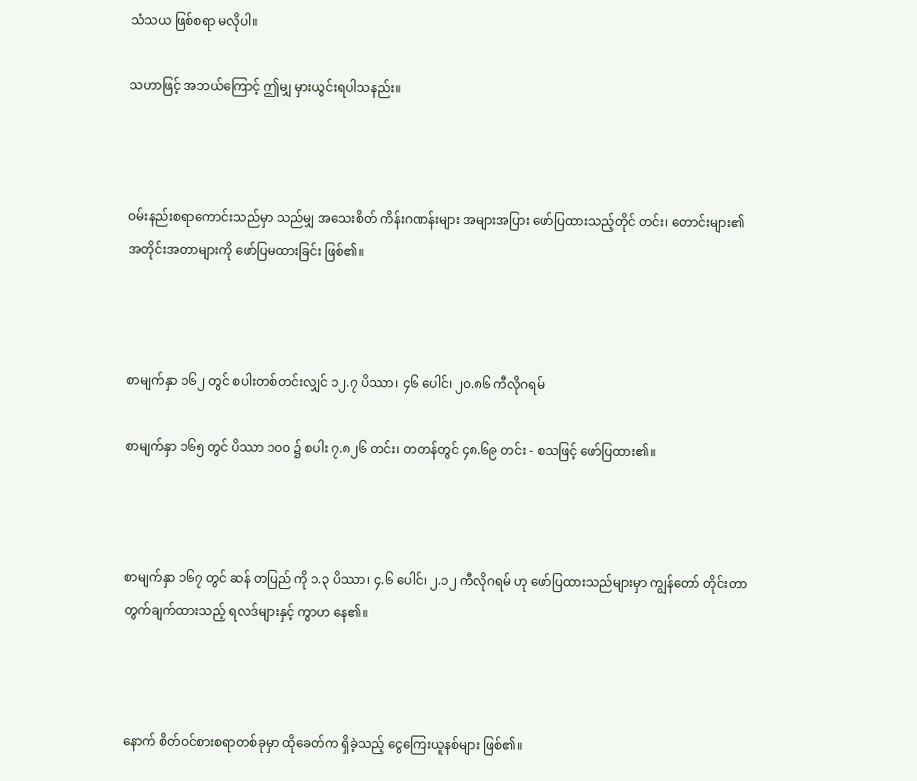သံသယ ဖြစ်စရာ မလိုပါ။

သဟာဖြင့် အဘယ်ကြောင့် ဤမျှ မှားယွင်းရပါသနည်း။



ဝမ်းနည်းစရာကောင်းသည်မှာ သည်မျှ အသေးစိတ် ကိန်းဂဏန်းများ အများအပြား ဖော်ပြထားသည့်တိုင် တင်း၊ တောင်းများ၏ အတိုင်းအတာများကို ဖော်ပြမထားခြင်း ဖြစ်၏။



စာမျက်နှာ ၁၆၂ တွင် စပါးတစ်တင်းလျှင် ၁၂.၇ ပိဿာ၊ ၄၆ ပေါင်၊ ၂၀.၈၆ ကီလိုဂရမ်

စာမျက်နှာ ၁၆၅ တွင် ပိဿာ ၁၀၀ ၌ စပါး ၇.၈၂၆ တင်း၊ တတန်တွင် ၄၈.၆၉ တင်း - စသဖြင့် ဖော်ပြထား၏။



စာမျက်နှာ ၁၆၇ တွင် ဆန် တပြည် ကို ၁.၃ ပိဿာ၊ ၄.၆ ပေါင်၊ ၂.၁၂ ကီလိုဂရမ် ဟု ဖော်ပြထားသည်များမှာ ကျွန်တော် တိုင်းတာတွက်ချက်ထားသည့် ရလဒ်များနှင့် ကွာဟ နေ၏။



နောက် စိတ်ဝင်စားစရာတစ်ခုမှာ ထိုခေတ်က ရှိခဲ့သည့် ငွေကြေးယူနစ်များ ဖြစ်၏။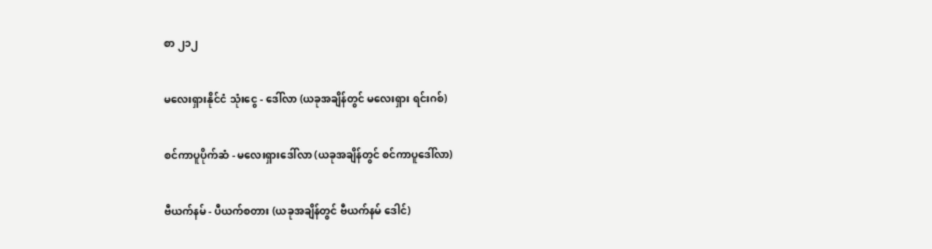စာ ၂၁၂

မလေးရှားနိုင်ငံ သုံးငွေ - ဒေါ်လာ (ယခုအချိန်တွင် မလေးရှား ရင်းဂစ်)

စင်ကာပူပိုက်ဆံ - မလေးရှားဒေါ်လာ (ယခုအချိန်တွင် စင်ကာပူဒေါ်လာ)

ဗီယက်နမ် - ပီယက်စတား (ယခုအချိန်တွင် ဗီယက်နမ် ဒေါင်)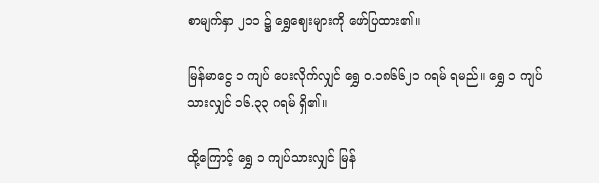စာမျက်နှာ ၂၁၁ ၌ ရွှေဈေးများကို ဖော်ပြထား၏။

မြန်မာငွေ ၁ ကျပ် ပေးလိုက်လျှင် ရွှေ ၀.၁၈၆၆၂၁ ဂရမ် ရမည်။ ရွှေ ၁ ကျပ်သားလျှင် ၁၆.၃၃ ဂရမ် ရှိ၏။

ထို့ကြောင့် ရွှေ ၁ ကျပ်သားလျှင် မြန်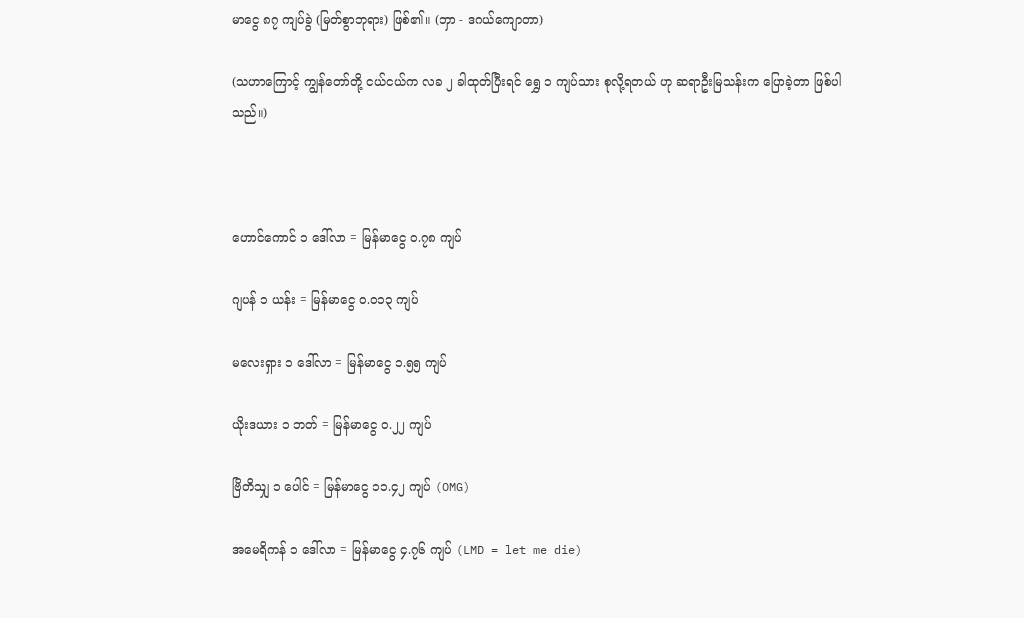မာငွေ ၈၇ ကျပ်ခွဲ (မြတ်စွာဘုရား) ဖြစ်၏။ (ဘှာ - ဒဂယ်ကျောတာ)

(သဟာကြောင့် ကျွန်တော်တို့ ငယ်ငယ်က လခ ၂ ခါထုတ်ပြီးရင် ရွှေ ၁ ကျပ်သား စုလို့ရတယ် ဟု ဆရာဦးမြသန်းက ပြောခဲ့တာ ဖြစ်ပါသည်။)



ဟောင်ကောင် ၁ ဒေါ်လာ = မြန်မာငွေ ၀.၇၈ ကျပ်

ဂျပန် ၁ ယန်း = မြန်မာငွေ ၀.၀၁၃ ကျပ်

မလေးရှား ၁ ဒေါ်လာ = မြန်မာငွေ ၁.၅၅ ကျပ်

ယိုးဒယား ၁ ဘတ် = မြန်မာငွေ ၀.၂၂ ကျပ်

ဗြိတိသျှ ၁ ပေါင် = မြန်မာငွေ ၁၁.၄၂ ကျပ် (OMG)

အမေရိကန် ၁ ဒေါ်လာ = မြန်မာငွေ ၄.၇၆ ကျပ် (LMD = let me die)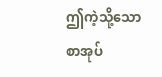ဤကဲ့သို့သော စာအုပ်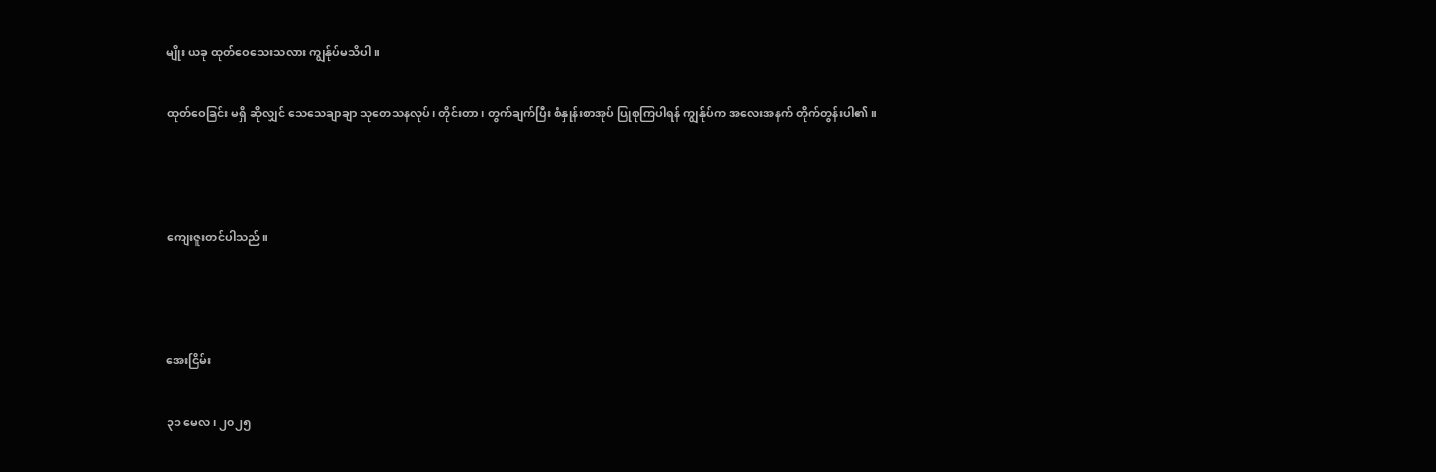မျိုး ယခု ထုတ်ဝေသေးသလား ကျွန်ုပ်မသိပါ။

ထုတ်ဝေခြင်း မရှိ ဆိုလျှင် သေသေချာချာ သုတေသနလုပ်၊ တိုင်းတာ၊ တွက်ချက်ပြီး စံနှုန်းစာအုပ် ပြုစုကြပါရန် ကျွန်ုပ်က အလေးအနက် တိုက်တွန်းပါ၏။



ကျေးဇူးတင်ပါသည်။



အေးငြိမ်း

၃၁ မေလ၊ ၂၀၂၅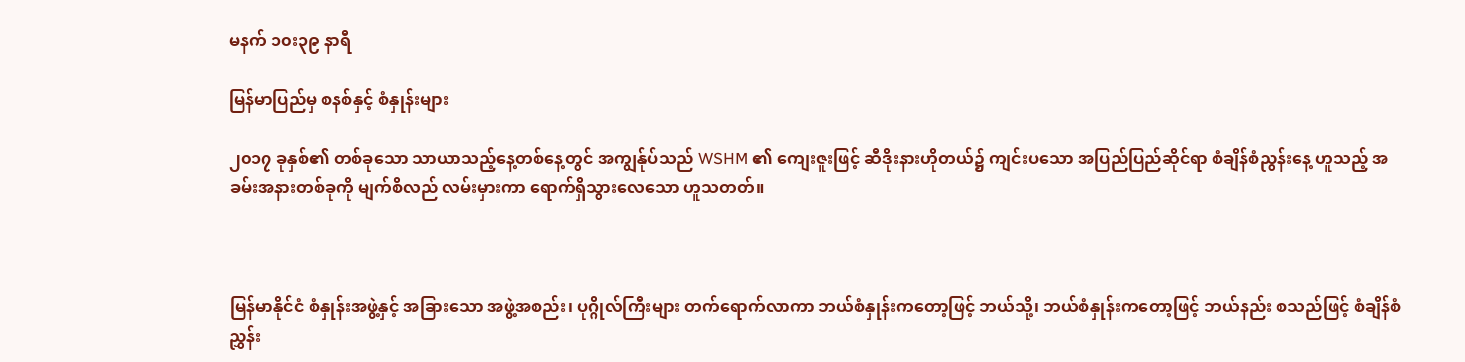မနက် ၁၀း၃၉ နာရီ

မြန်မာပြည်မှ စနစ်နှင့် စံနှုန်းများ

၂၀၁၇ ခုနှစ်၏ တစ်ခုသော သာယာသည့်နေ့တစ်နေ့တွင် အကျွန်ုပ်သည် WSHM ၏ ကျေးဇူးဖြင့် ဆီဒိုးနားဟိုတယ်၌ ကျင်းပသော အပြည်ပြည်ဆိုင်ရာ စံချိန်စံညွန်းနေ့ ဟူသည့် အခမ်းအနားတစ်ခုကို မျက်စိလည် လမ်းမှားကာ ရောက်ရှိသွားလေသော ဟူသတတ်။



မြန်မာနိုင်ငံ စံနှုန်းအဖွဲ့နှင့် အခြားသော အဖွဲ့အစည်း၊ ပုဂ္ဂိုလ်ကြီးများ တက်ရောက်လာကာ ဘယ်စံနှုန်းကတော့ဖြင့် ဘယ်သို့၊ ဘယ်စံနှုန်းကတော့ဖြင့် ဘယ်နည်း စသည်ဖြင့် စံချိန်စံညွှန်း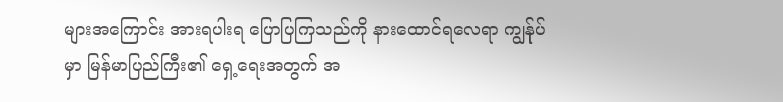များအကြောင်း အားရပါးရ ပြောပြကြသည်ကို နားထောင်ရလေရာ ကျွန်ုပ်မှာ မြန်မာပြည်ကြီး၏ ရှေ့ရေးအတွက် အ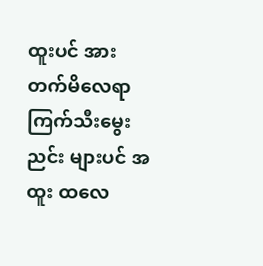ထူးပင် အားတက်မိလေရာ ကြက်သီးမွေးညင်း များပင် အထူး ထလေ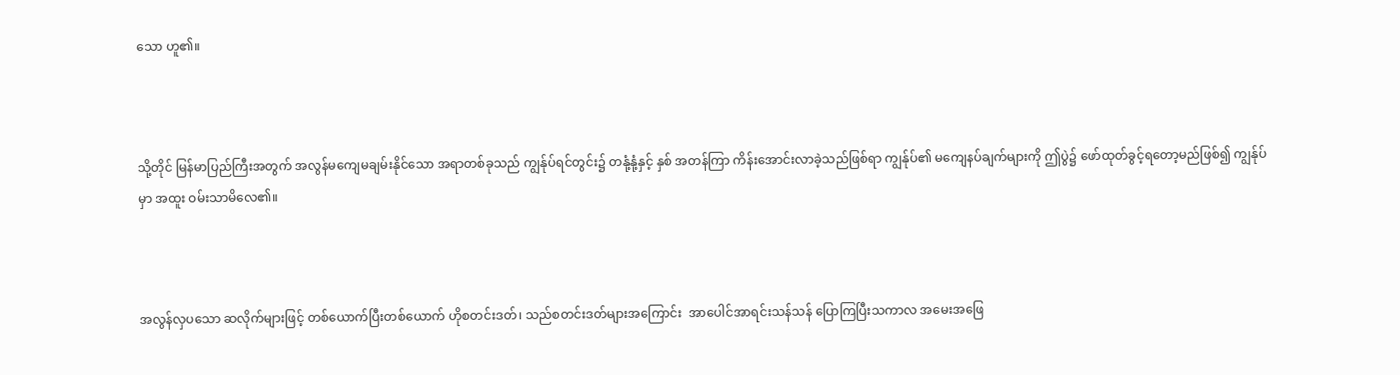သော ဟူ၏။



သို့တိုင် မြန်မာပြည်ကြီးအတွက် အလွန်မကျေမချမ်းနိုင်သော အရာတစ်ခုသည် ကျွန်ုပ်ရင်တွင်း၌ တနုံ့နုံ့နှင့် နှစ် အတန်ကြာ ကိန်းအောင်းလာခဲ့သည်ဖြစ်ရာ ကျွန်ုပ်၏ မကျေနပ်ချက်များကို ဤပွဲ၌ ဖော်ထုတ်ခွင့်ရတော့မည်ဖြစ်၍ ကျွန်ုပ်မှာ အထူး ဝမ်းသာမိလေ၏။



အလွန်လှပသော ဆလိုက်များဖြင့် တစ်ယောက်ပြီးတစ်ယောက် ဟိုစတင်းဒတ်၊ သည်စတင်းဒတ်များအကြောင်း  အာပေါင်အာရင်းသန်သန် ပြောကြပြီးသကာလ အမေးအဖြေ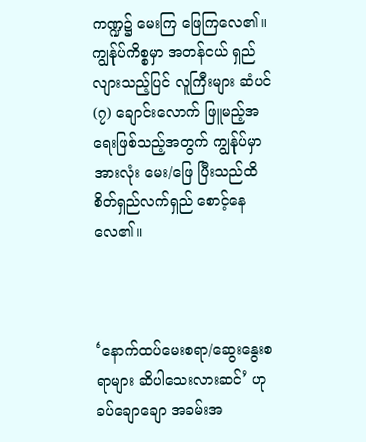ကဏ္ဍ၌ မေးကြ ဖြေကြလေ၏။ ကျွန်ုပ်ကိစ္စမှာ အတန်ငယ် ရှည်လျားသည့်ပြင် လူကြီးများ ဆံပင် (၇) ချောင်းလောက် ဖြူမည့်အရေးဖြစ်သည့်အတွက် ကျွန်ုပ်မှာ အားလုံး မေး/ဖြေ ပြီးသည်ထိ စိတ်ရှည်လက်ရှည် စောင့်နေလေ၏။



‘နောက်ထပ်မေးစရာ/ဆွေးနွေးစရာများ ဆိပါသေးလားဆင်’ ဟု ခပ်ချောချော အခမ်းအ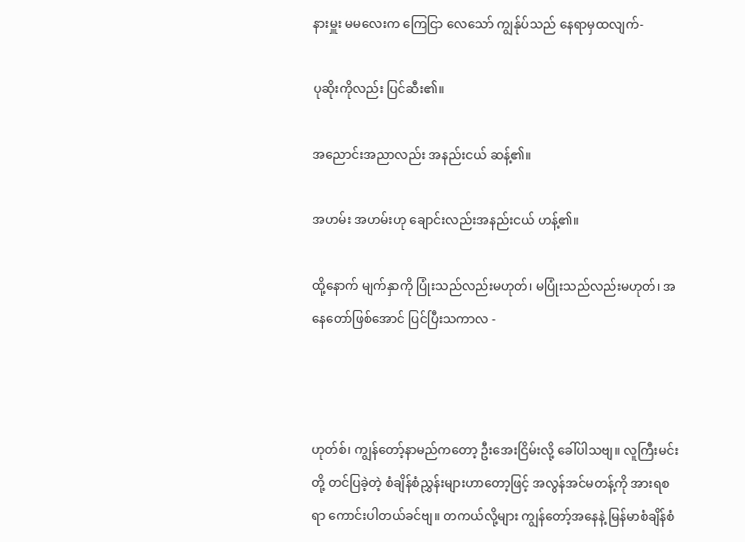နားမှူး မမလေးက ကြေငြာ လေသော် ကျွန်ုပ်သည် နေရာမှထလျက်-

ပုဆိုးကိုလည်း ပြင်ဆီး၏။

အညောင်းအညာလည်း အနည်းငယ် ဆန့်၏။

အဟမ်း အဟမ်းဟု ချောင်းလည်းအနည်းငယ် ဟန့်၏။

ထို့နောက် မျက်နှာကို ပြုံးသည်လည်းမဟုတ်၊ မပြုံးသည်လည်းမဟုတ်၊ အနေတော်ဖြစ်အောင် ပြင်ပြီးသကာလ -



ဟုတ်စ်၊ ကျွန်တော့်နာမည်ကတော့ ဦးအေးငြိမ်းလို့ ခေါ်ပါသဗျ။ လူကြီးမင်းတို့ တင်ပြခဲ့တဲ့ စံချိန်စံညွှန်းများဟာတော့ဖြင့် အလွန်အင်မတန့်ကို အားရစရာ ကောင်းပါတယ်ခင်ဗျ။ တကယ်လို့များ ကျွန်တော့်အနေနဲ့ မြန်မာစံချိန်စံ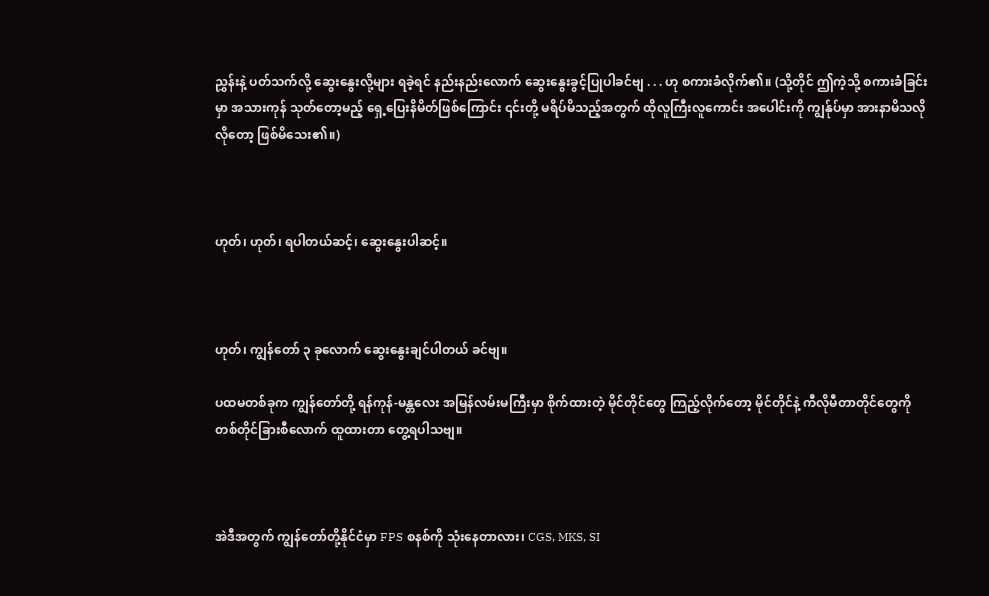ညွှန်းနဲ့ ပတ်သက်လို့ ဆွေးနွေးလို့များ ရခဲ့ရင် နည်းနည်းလောက် ဆွေးနွေးခွင့်ပြုပါခင်ဗျ . . . ဟု စကားခံလိုက်၏။ (သို့တိုင် ဤကဲ့သို့ စကားခံခြင်းမှာ အသားကုန် သုတ်တော့မည့် ရှေ့ပြေးနိမိတ်ဖြစ်ကြောင်း ၎င်းတို့ မရိပ်မိသည့်အတွက် ထိုလူကြီးလူကောင်း အပေါင်းကို ကျွန်ုပ်မှာ အားနာမိသလိုလိုတော့ ဖြစ်မိသေး၏။)



ဟုတ်၊ ဟုတ်၊ ရပါတယ်ဆင့်၊ ဆွေးနွေးပါဆင့်။



ဟုတ်၊ ကျွန်တော် ၃ ခုလောက် ဆွေးနွေးချင်ပါတယ် ခင်ဗျ။

ပထမတစ်ခုက ကျွန်တော်တို့ ရန်ကုန်-မန္တလေး အမြန်လမ်းမကြီးမှာ စိုက်ထားတဲ့ မိုင်တိုင်တွေ ကြည့်လိုက်တော့ မိုင်တိုင်နဲ့ ကီလိုမီတာတိုင်တွေကို တစ်တိုင်ခြားစီလောက် ထူထားတာ တွေ့ရပါသဗျ။



အဲဒီအတွက် ကျွန်တော်တို့နိုင်ငံမှာ FPS စနစ်ကို သုံးနေတာလား၊ CGS, MKS, SI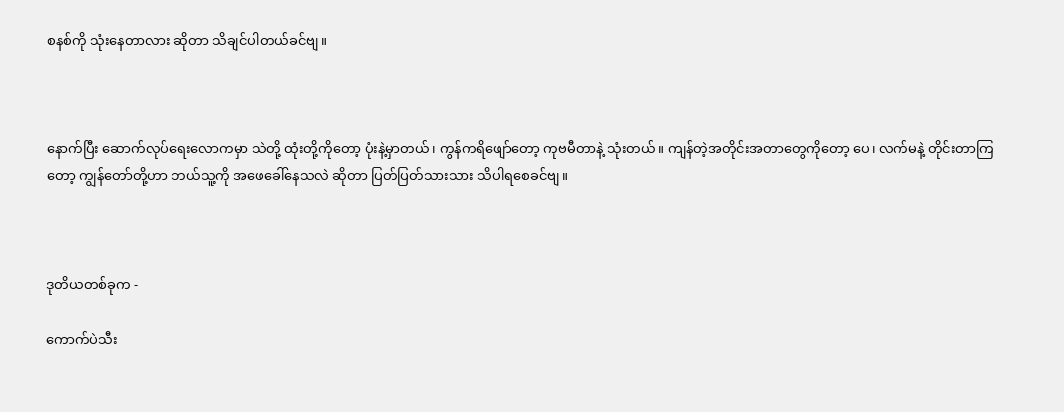စနစ်ကို သုံးနေတာလား ဆိုတာ သိချင်ပါတယ်ခင်ဗျ။



နောက်ပြီး ဆောက်လုပ်ရေးလောကမှာ သဲတို့ ထုံးတို့ကိုတော့ ပုံးနဲ့မှာတယ်၊ ကွန်ကရိဖျော်တော့ ကုဗမီတာနဲ့ သုံးတယ်။ ကျန်တဲ့အတိုင်းအတာတွေကိုတော့ ပေ၊ လက်မနဲ့ တိုင်းတာကြတော့ ကျွန်တော်တို့ဟာ ဘယ်သူ့ကို အဖေခေါ်နေသလဲ ဆိုတာ ပြတ်ပြတ်သားသား သိပါရစေခင်ဗျ။



ဒုတိယတစ်ခုက -

ကောက်ပဲသီး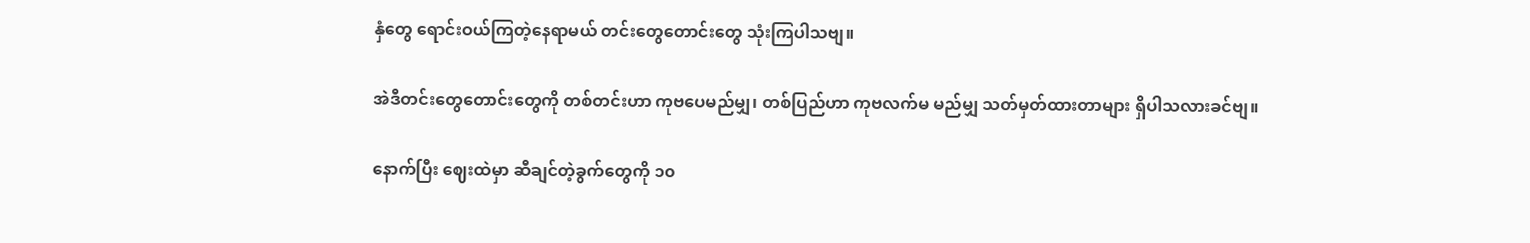နှံတွေ ရောင်းဝယ်ကြတဲ့နေရာမယ် တင်းတွေတောင်းတွေ သုံးကြပါသဗျ။

အဲဒီတင်းတွေတောင်းတွေကို တစ်တင်းဟာ ကုဗပေမည်မျှ၊ တစ်ပြည်ဟာ ကုဗလက်မ မည်မျှ သတ်မှတ်ထားတာများ ရှိပါသလားခင်ဗျ။

နောက်ပြီး ဈေးထဲမှာ ဆီချင်တဲ့ခွက်တွေကို ၁၀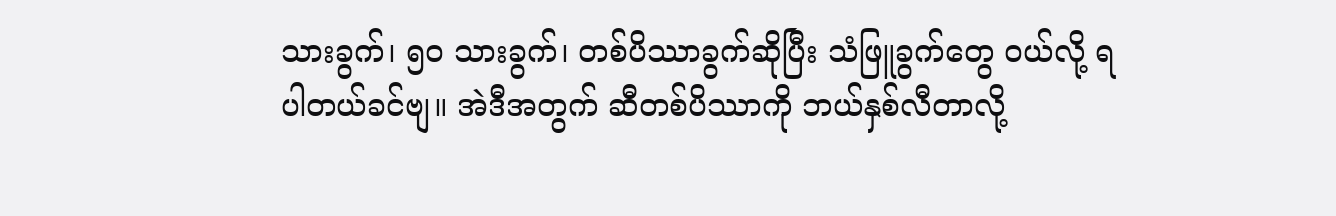သားခွက်၊ ၅၀ သားခွက်၊ တစ်ပိဿာခွက်ဆိုပြီး သံဖြူခွက်တွေ ဝယ်လို့ ရပါတယ်ခင်ဗျ။ အဲဒီအတွက် ဆီတစ်ပိဿာကို ဘယ်နှစ်လီတာလို့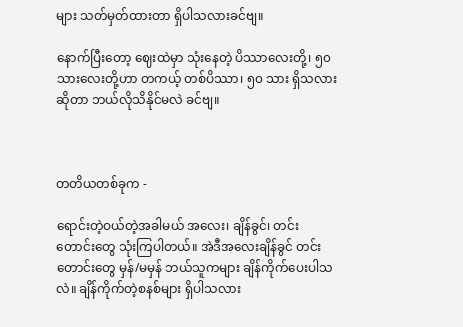များ သတ်မှတ်ထားတာ ရှိပါသလားခင်ဗျ။

နောက်ပြီးတော့ ဈေးထဲမှာ သုံးနေတဲ့ ပိဿာလေးတို့၊ ၅၀ သားလေးတို့ဟာ တကယ့် တစ်ပိဿာ၊ ၅၀ သား ရှိသလား ဆိုတာ ဘယ်လိုသိနိုင်မလဲ ခင်ဗျ။



တတိယတစ်ခုက -

ရောင်းတဲ့ဝယ်တဲ့အခါမယ် အလေး၊ ချိန်ခွင်၊ တင်းတောင်းတွေ သုံးကြပါတယ်။ အဲဒီအလေးချိန်ခွင် တင်းတောင်းတွေ မှန်/မမှန် ဘယ်သူကများ ချိန်ကိုက်ပေးပါသလဲ။ ချိန်ကိုက်တဲ့စနစ်များ ရှိပါသလား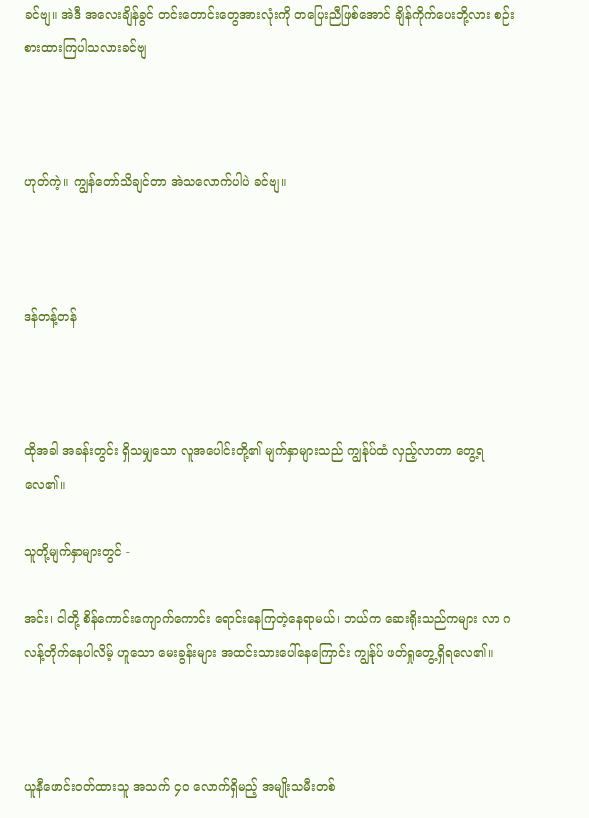ခင်ဗျ။ အဲဒီ အလေးချိန်ခွင် တင်းတောင်းတွေအားလုံးကို တပြေးညီဖြစ်အောင် ချိန်ကိုက်ပေးဘို့လား စဉ်းစားထားကြပါသလားခင်ဗျ



ဟုတ်ကဲ့။ ကျွန်တော်သိချင်တာ အဲသလောက်ပါပဲ ခင်ဗျ။



ဒန်တန့်တန်



ထိုအခါ အခန်းတွင်း ရှိသမျှသော လူအပေါင်းတို့၏ မျက်နှာများသည် ကျွန်ုပ်ထံ လှည့်လာတာ တွေ့ရလေ၏။

သူတို့မျက်နှာများတွင် -

အင်း၊ ငါတို့ စိန်ကောင်းကျောက်ကောင်း ရောင်းနေကြတဲ့နေရာမယ်၊ ဘယ်က ဆေးရိုးသည်ကများ လာ ဂလန့်တိုက်နေပါလိမ့် ဟူသော မေးခွန်းများ အထင်းသားပေါ်နေကြောင်း ကျွန်ုပ် ဖတ်ရှုတွေ့ရှိရလေ၏။



ယူနီဖောင်းဝတ်ထားသူ အသက် ၄၀ လောက်ရှိမည့် အမျိုးသမီးတစ်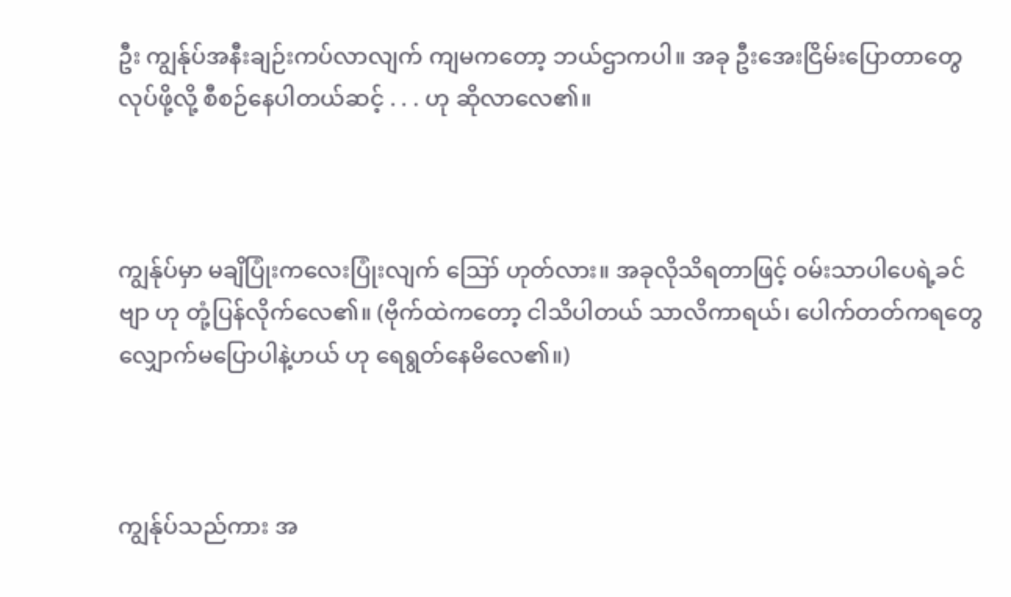ဦး ကျွန်ုပ်အနီးချဉ်းကပ်လာလျက် ကျမကတော့ ဘယ်ဌာကပါ။ အခု ဦးအေးငြိမ်းပြောတာတွေ လုပ်ဖို့လို့ စီစဉ်နေပါတယ်ဆင့် . . . ဟု ဆိုလာလေ၏။



ကျွန်ုပ်မှာ မချိပြုံးကလေးပြုံးလျက် ဪ ဟုတ်လား။ အခုလိုသိရတာဖြင့် ဝမ်းသာပါပေရဲ့ခင်ဗျာ ဟု တုံ့ပြန်လိုက်လေ၏။ (ဗိုက်ထဲကတော့ ငါသိပါတယ် သာလိကာရယ်၊ ပေါက်တတ်ကရတွေ လျှောက်မပြောပါနဲ့ဟယ် ဟု ရေရွတ်နေမိလေ၏။)



ကျွန်ုပ်သည်ကား အ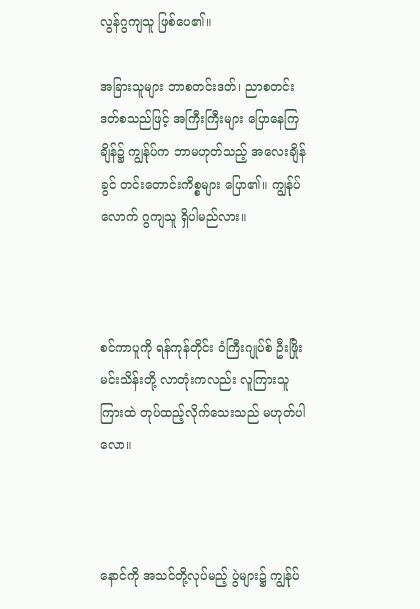လွန်ဂွကျသူ ဖြစ်ပေ၏။

အခြားသူများ ဘာစတင်းဒတ်၊ ညာစတင်းဒတ်စသည်ဖြင့် အကြီးကြီးများ ပြောနေကြချိန်၌ ကျွန်ုပ်က ဘာမဟုတ်သည့် အလေးချိန်ခွင် တင်းတောင်းကိစ္စများ ပြော၏။ ကျွန်ုပ်လောက် ဂွကျသူ ရှိပါမည်လား။



စင်ကာပူကို ရန်ကုန်တိုင်း ဝံကြီးဂျုပ်စ် ဦးဖြိုးမင်းသိန်းတို့ လာတုံးကလည်း လူကြားသူကြားထဲ တုပ်ထည့်လိုက်သေးသည် မဟုတ်ပါလော။



နောင်ကို အသင်တို့လုပ်မည့် ပွဲများ၌ ကျွန်ုပ်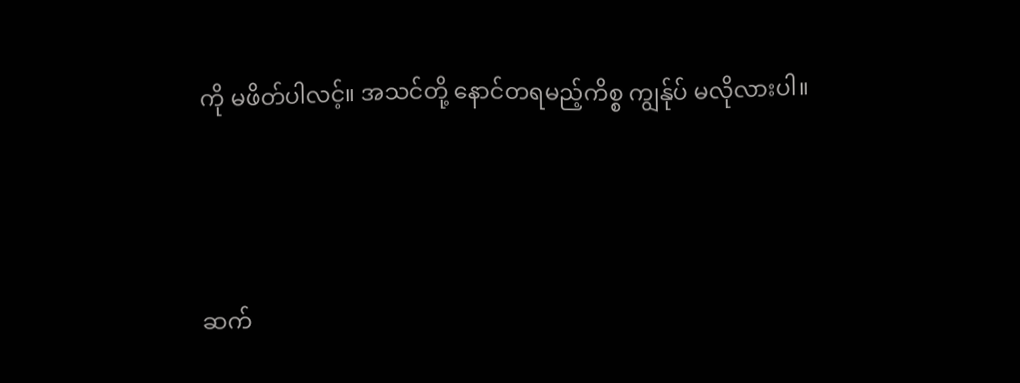ကို မဖိတ်ပါလင့်။ အသင်တို့ နောင်တရမည့်ကိစ္စ ကျွန်ုပ် မလိုလားပါ။





ဆက်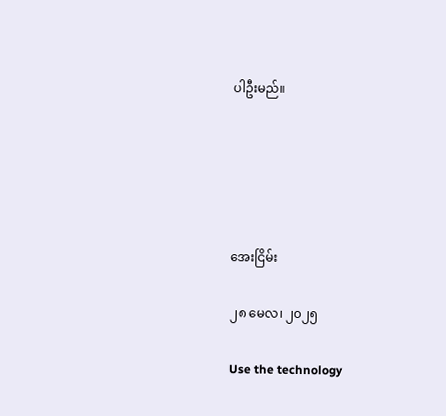ပါဦးမည်။





အေးငြိမ်း

၂၈ မေလ၊ ၂၀၂၅

Use the technology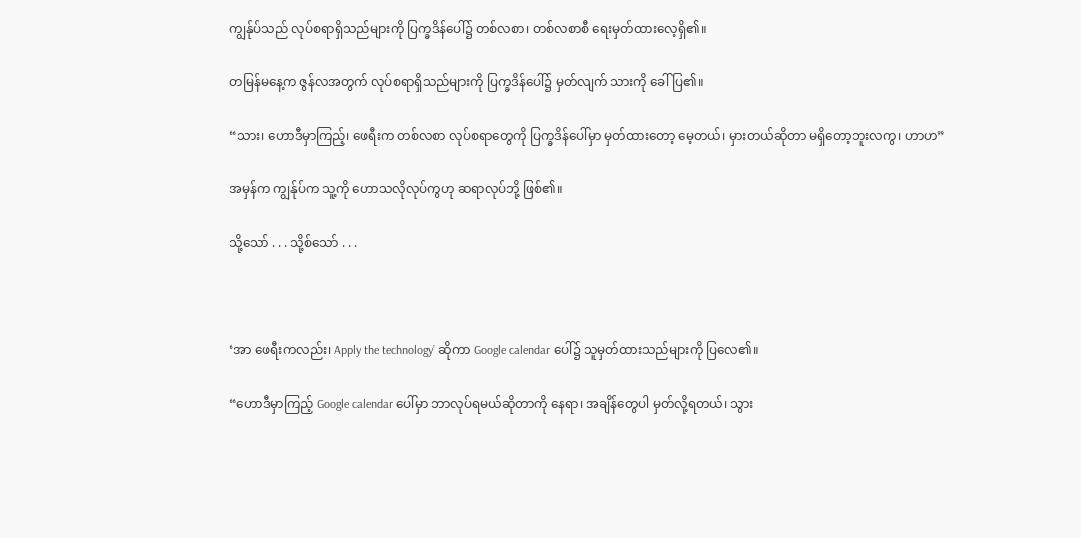ကျွန်ုပ်သည် လုပ်စရာရှိသည်များကို ပြက္ခဒိန်ပေါ်၌ တစ်လစာ၊ တစ်လစာစီ ရေးမှတ်ထားလေ့ရှိ၏။

တမြန်မနေ့က ဇွန်လအတွက် လုပ်စရာရှိသည်များကို ပြက္ခဒိန်ပေါ်၌ မှတ်လျက် သားကို ခေါ်ပြ၏။

“သား၊ ဟောဒီမှာကြည့်၊ ဖေရီးက တစ်လစာ လုပ်စရာတွေကို ပြက္ခဒိန်ပေါ်မှာ မှတ်ထားတော့ မေ့တယ်၊ မှားတယ်ဆိုတာ မရှိတော့ဘူးလကွ၊ ဟာဟ”

အမှန်က ကျွန်ုပ်က သူ့ကို ဟောသလိုလုပ်ကွဟု ဆရာလုပ်ဘို့ ဖြစ်၏။

သို့သော် . . . သို့စ်သော် . . .



‘အာ ဖေရီးကလည်း၊ Apply the technology’ ဆိုကာ Google calendar ပေါ်၌ သူမှတ်ထားသည်များကို ပြလေ၏။

“ဟောဒီမှာကြည့် Google calendar ပေါ်မှာ ဘာလုပ်ရမယ်ဆိုတာကို နေရာ၊ အချိန်တွေပါ မှတ်လို့ရတယ်၊ သွား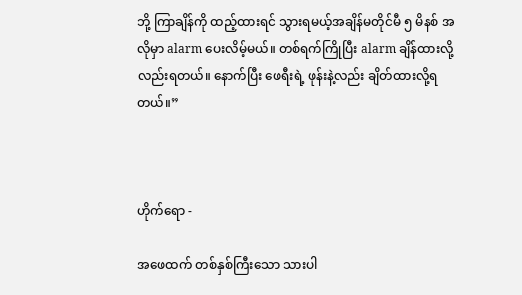ဘို့ ကြာချိန်ကို ထည့်ထားရင် သွားရမယ့်အချိန်မတိုင်မီ ၅ မိနစ် အလိုမှာ alarm ပေးလိမ့်မယ်။ တစ်ရက်ကြိုပြီး alarm ချိန်ထားလို့လည်းရတယ်။ နောက်ပြီး ဖေရီးရဲ့ ဖုန်းနဲ့လည်း ချိတ်ထားလို့ရတယ်။”



ဟိုက်ရော -

အဖေထက် တစ်နှစ်ကြီးသော သားပါ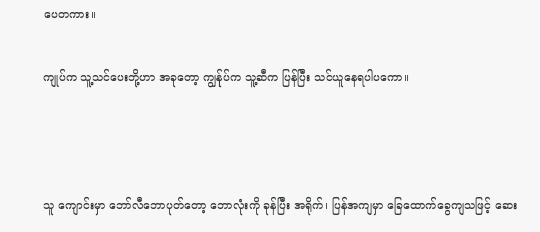ပေတကား။

ကျုပ်က သူ့သင်ပေးဘို့ဟာ အခုတော့ ကျွန်ုပ်က သူ့ဆီက ပြန်ပြီး သင်ယူနေရပါပကော။



သူ ကျောင်းမှာ ဘော်လီဘောပုတ်တော့ ဘောလုံးကို ခုန်ပြီး အရိုက်၊ ပြန်အကျမှာ ခြေထောက်ခွေကျသဖြင့် ဆေး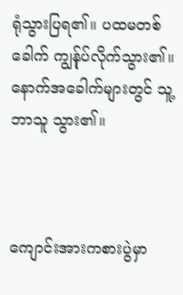ရုံသွားပြရ၏။ ပထမတစ်ခေါက် ကျွန်ုပ်လိုက်သွား၏။ နောက်အခေါက်များတွင် သူ့ဘာသူ သွား၏။



ကျောင်းအားကစားပွဲမှာ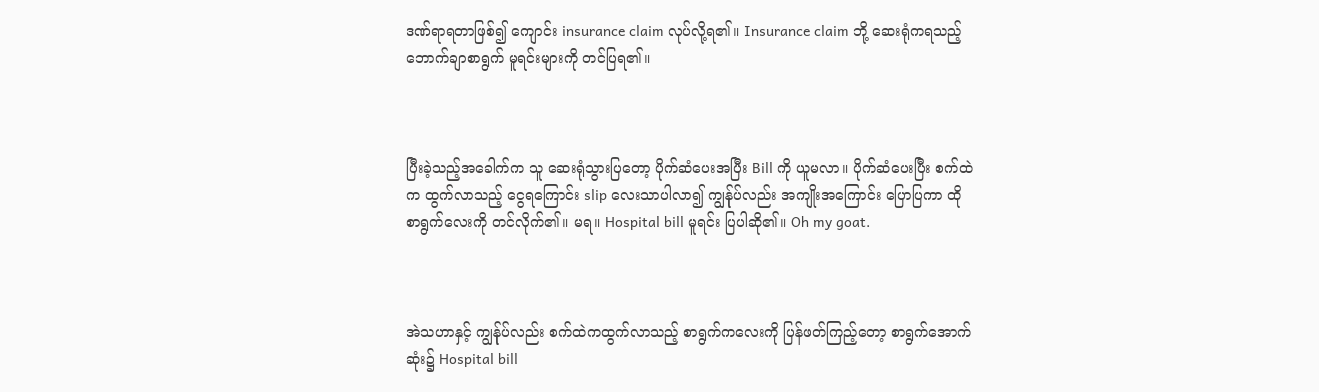ဒဏ်ရာရတာဖြစ်၍ ကျောင်း insurance claim လုပ်လို့ရ၏။ Insurance claim ဘို့ ဆေးရုံကရသည့် ဘောက်ချာစာရွက် မူရင်းများကို တင်ပြရ၏။



ပြီးခဲ့သည့်အခေါက်က သူ ဆေးရုံသွားပြတော့ ပိုက်ဆံပေးအပြီး Bill ကို ယူမလာ။ ပိုက်ဆံပေးပြီး စက်ထဲက ထွက်လာသည့် ငွေရကြောင်း slip လေးသာပါလာ၍ ကျွန်ုပ်လည်း အကျိုးအကြောင်း ပြောပြကာ ထိုစာရွက်လေးကို တင်လိုက်၏။ မရ။ Hospital bill မူရင်း ပြပါဆို၏။ Oh my goat.



အဲသဟာနှင့် ကျွန်ုပ်လည်း စက်ထဲကထွက်လာသည့် စာရွက်ကလေးကို ပြန်ဖတ်ကြည့်တော့ စာရွက်အောက်ဆုံး၌ Hospital bill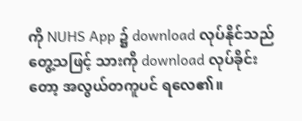ကို NUHS App ၌ download လုပ်နိုင်သည် တွေ့သဖြင့် သားကို download လုပ်ခိုင်းတော့ အလွယ်တကူပင် ရလေ၏။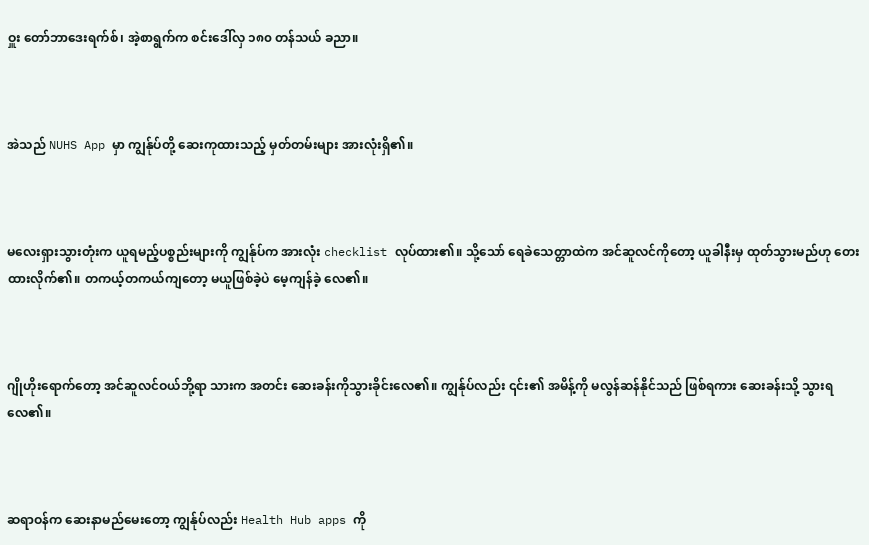ဝှူး တော်ဘာဒေးရက်စ်၊ အဲ့စာရွက်က စင်းဒေါ်လှ ၁၈၀ တန်သယ် ခညာ။



အဲသည် NUHS App မှာ ကျွန်ုပ်တို့ ဆေးကုထားသည့် မှတ်တမ်းများ အားလုံးရှိ၏။



မလေးရှားသွားတုံးက ယူရမည့်ပစ္စည်းများကို ကျွန်ုပ်က အားလုံး checklist လုပ်ထား၏။ သို့သော် ရေခဲသေတ္တာထဲက အင်ဆူလင်ကိုတော့ ယူခါနီးမှ ထုတ်သွားမည်ဟု တေးထားလိုက်၏။ တကယ့်တကယ်ကျတော့ မယူဖြစ်ခဲ့ပဲ မေ့ကျန်ခဲ့ လေ၏။



ဂျိုဟိုးရောက်တော့ အင်ဆူလင်ဝယ်ဘို့ရာ သားက အတင်း ဆေးခန်းကိုသွားခိုင်းလေ၏။ ကျွန်ုပ်လည်း ၎င်း၏ အမိန့်ကို မလွန်ဆန်နိုင်သည် ဖြစ်ရကား ဆေးခန်းသို့ သွားရလေ၏။



ဆရာဝန်က ဆေးနာမည်မေးတော့ ကျွန်ုပ်လည်း Health Hub apps ကို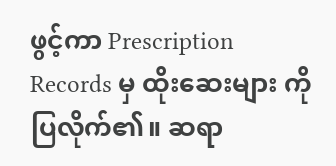ဖွင့်ကာ Prescription Records မှ ထိုးဆေးများ ကို ပြလိုက်၏။ ဆရာ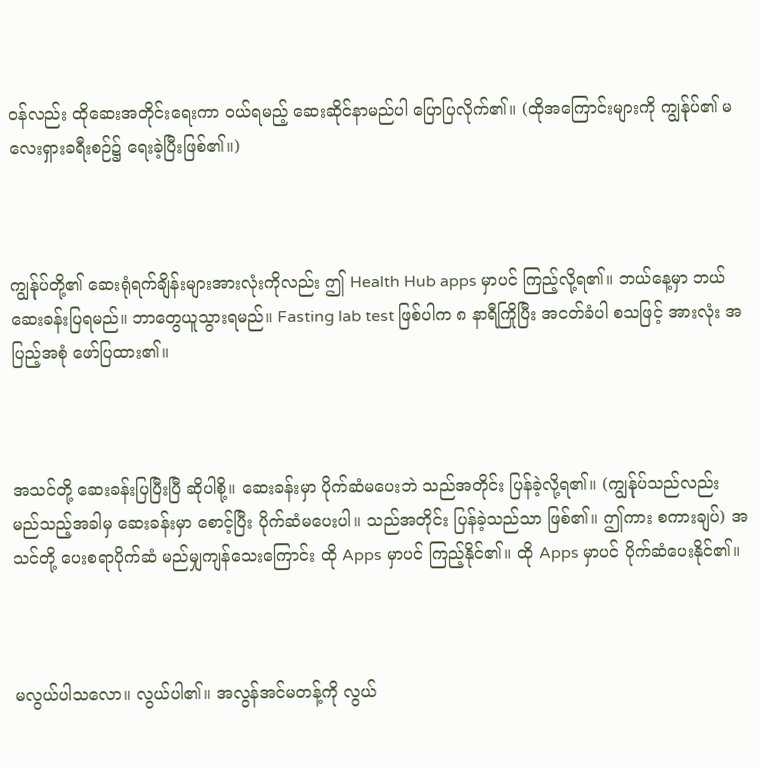ဝန်လည်း ထိုဆေးအတိုင်းရေးကာ ဝယ်ရမည့် ဆေးဆိုင်နာမည်ပါ ပြောပြလိုက်၏။ (ထိုအကြောင်းများကို ကျွန်ုပ်၏ မလေးရှားခရီးစဉ်၌ ရေးခဲ့ပြီးဖြစ်၏။)



ကျွန်ုပ်တို့၏ ဆေးရုံရက်ချိန်းများအားလုံးကိုလည်း ဤ Health Hub apps မှာပင် ကြည့်လို့ရ၏။ ဘယ်နေ့မှာ ဘယ်ဆေးခန်းပြရမည်။ ဘာတွေယူသွားရမည်။ Fasting lab test ဖြစ်ပါက ၈ နာရီကြိုပြီး အငတ်ခံပါ စသဖြင့် အားလုံး အပြည့်အစုံ ဖော်ပြထား၏။



အသင်တို့ ဆေးခန်းပြပြီးပြီ ဆိုပါစို့။ ဆေးခန်းမှာ ပိုက်ဆံမပေးဘဲ သည်အတိုင်း ပြန်ခဲ့လို့ရ၏။ (ကျွန်ုပ်သည်လည်း မည်သည့်အခါမှ ဆေးခန်းမှာ စောင့်ပြီး ပိုက်ဆံမပေးပါ။ သည်အတိုင်း ပြန်ခဲ့သည်သာ ဖြစ်၏။ ဤကား စကားချပ်) အသင်တို့ ပေးစရာပိုက်ဆံ မည်မျှကျန်သေးကြောင်း ထို Apps မှာပင် ကြည့်နိုင်၏။ ထို Apps မှာပင် ပိုက်ဆံပေးနိုင်၏။



မလွယ်ပါသလော။ လွယ်ပါ၏။ အလွန်အင်မတန့်ကို လွယ်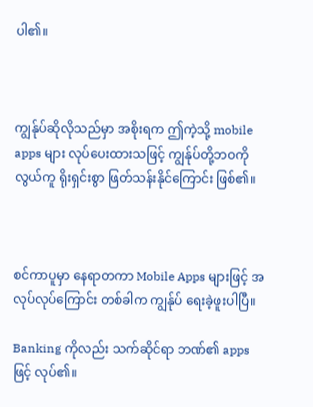ပါ၏။



ကျွန်ုပ်ဆိုလိုသည်မှာ အစိုးရက ဤကဲ့သို့ mobile apps များ လုပ်ပေးထားသဖြင့် ကျွန်ုပ်တို့ဘဝကို လွယ်ကူ ရိုးရှင်းစွာ ဖြတ်သန်းနိုင်ကြောင်း ဖြစ်၏။



စင်ကာပူမှာ နေရာတကာ Mobile Apps များဖြင့် အလုပ်လုပ်ကြောင်း တစ်ခါက ကျွန်ုပ် ရေးခဲ့ဖူးပါပြီ။

Banking ကိုလည်း သက်ဆိုင်ရာ ဘဏ်၏ apps ဖြင့် လုပ်၏။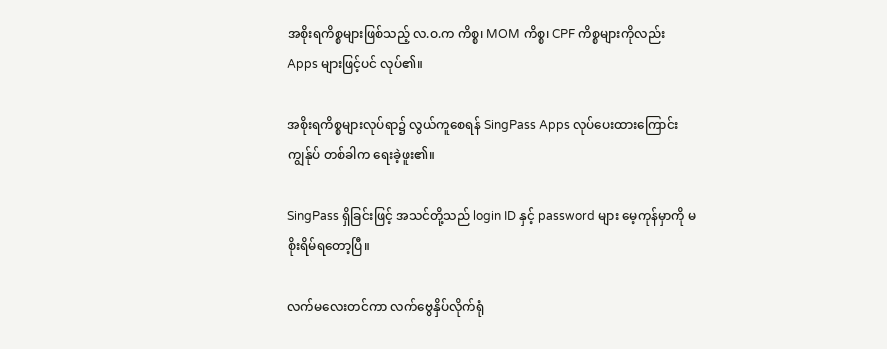အစိုးရကိစ္စများဖြစ်သည့် လ.ဝ.က ကိစ္စ၊ MOM ကိစ္စ၊ CPF ကိစ္စများကိုလည်း Apps များဖြင့်ပင် လုပ်၏။

အစိုးရကိစ္စများလုပ်ရာ၌ လွယ်ကူစေရန် SingPass Apps လုပ်ပေးထားကြောင်း ကျွန်ုပ် တစ်ခါက ရေးခဲ့ဖူး၏။

SingPass ရှိခြင်းဖြင့် အသင်တို့သည် login ID နှင့် password များ မေ့ကုန်မှာကို မစိုးရိမ်ရတော့ပြီ။

လက်မလေးတင်ကာ လက်ဗွေနှိပ်လိုက်ရုံ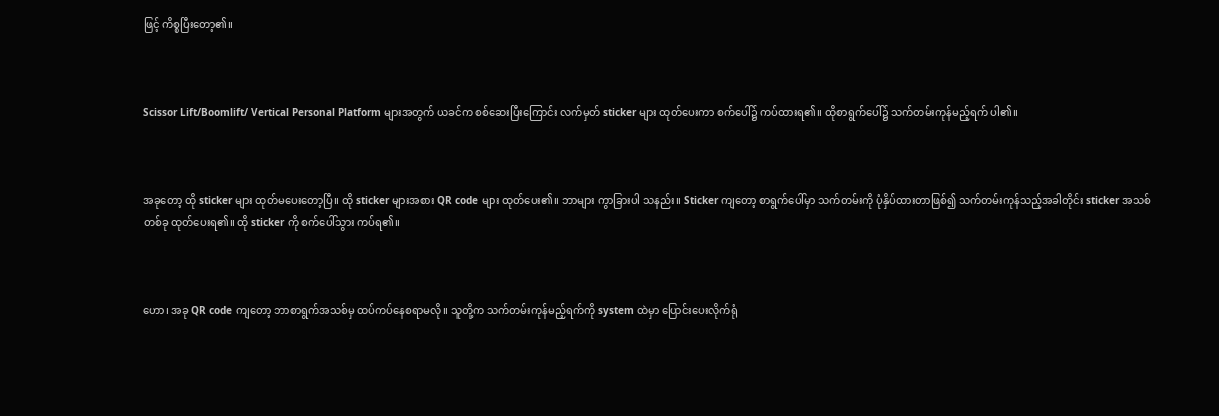ဖြင့် ကိစ္စပြီးတော့၏။



Scissor Lift/Boomlift/ Vertical Personal Platform များအတွက် ယခင်က စစ်ဆေးပြီးကြောင်း လက်မှတ် sticker များ ထုတ်ပေးကာ စက်ပေါ်၌ ကပ်ထားရ၏။ ထိုစာရွက်ပေါ်၌ သက်တမ်းကုန်မည့်ရက် ပါ၏။



အခုတော့ ထို sticker များ ထုတ်မပေးတော့ပြီ။ ထို sticker များအစား QR code များ ထုတ်ပေး၏။ ဘာများ ကွာခြားပါ သနည်း။ Sticker ကျတော့ စာရွက်ပေါ်မှာ သက်တမ်းကို ပုံနှိပ်ထားတာဖြစ်၍ သက်တမ်းကုန်သည့်အခါတိုင်း sticker အသစ်တစ်ခု ထုတ်ပေးရ၏။ ထို sticker ကို စက်ပေါ်သွား ကပ်ရ၏။



ဟော၊ အခု QR code ကျတော့ ဘာစာရွက်အသစ်မှ ထပ်ကပ်နေစရာမလို။ သူတို့က သက်တမ်းကုန်မည့်ရက်ကို system ထဲမှာ ပြောင်းပေးလိုက်ရုံ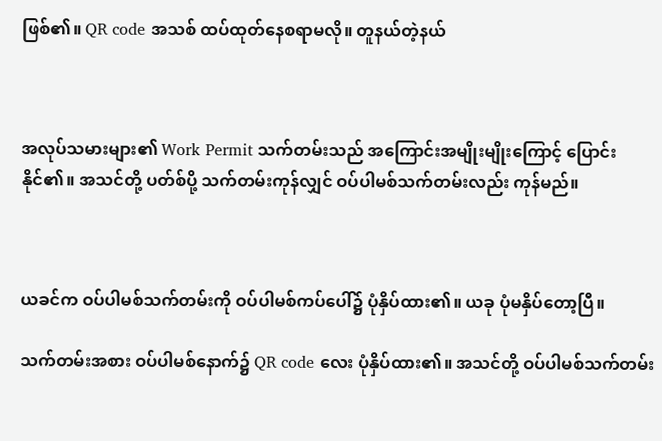ဖြစ်၏။ QR code အသစ် ထပ်ထုတ်နေစရာမလို။ တူနယ်တဲ့နယ်



အလုပ်သမားများ၏ Work Permit သက်တမ်းသည် အကြောင်းအမျိုးမျိုးကြောင့် ပြောင်းနိုင်၏။ အသင်တို့ ပတ်စ်ပို့ သက်တမ်းကုန်လျှင် ဝပ်ပါမစ်သက်တမ်းလည်း ကုန်မည်။



ယခင်က ဝပ်ပါမစ်သက်တမ်းကို ဝပ်ပါမစ်ကပ်ပေါ်၌ ပုံနှိပ်ထား၏။ ယခု ပုံမနှိပ်တော့ပြီ။

သက်တမ်းအစား ဝပ်ပါမစ်နောက်၌ QR code လေး ပုံနှိပ်ထား၏။ အသင်တို့ ဝပ်ပါမစ်သက်တမ်း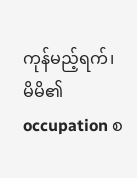ကုန်မည့်ရက်၊ မိမိ၏ occupation စ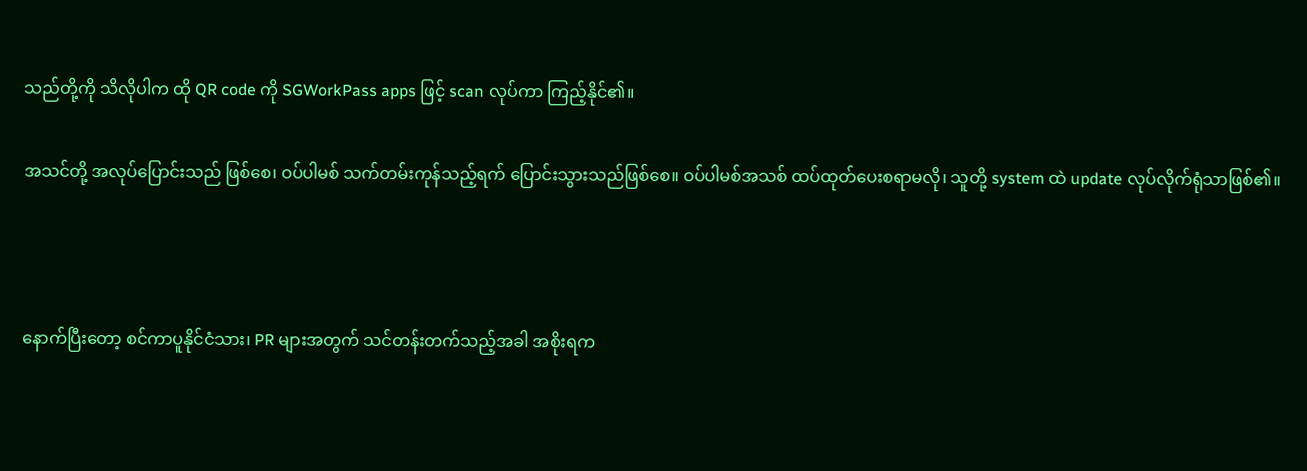သည်တို့ကို သိလိုပါက ထို QR code ကို SGWorkPass apps ဖြင့် scan လုပ်ကာ ကြည့်နိုင်၏။

အသင်တို့ အလုပ်ပြောင်းသည် ဖြစ်စေ၊ ဝပ်ပါမစ် သက်တမ်းကုန်သည့်ရက် ပြောင်းသွားသည်ဖြစ်စေ။ ဝပ်ပါမစ်အသစ် ထပ်ထုတ်ပေးစရာမလို၊ သူတို့ system ထဲ update လုပ်လိုက်ရုံသာဖြစ်၏။



နောက်ပြီးတော့ စင်ကာပူနိုင်ငံသား၊ PR များအတွက် သင်တန်းတက်သည့်အခါ အစိုးရက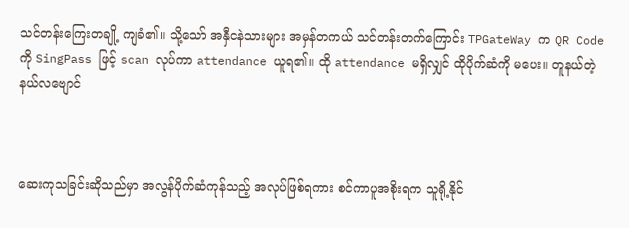သင်တန်းကြေးတချို့ ကျခံ၏။ သို့သော် အနှီငနဲသားများ အမှန်တကယ် သင်တန်းတက်ကြောင်း TPGateWay က QR Code ကို SingPass ဖြင့် scan လုပ်ကာ attendance ယူရ၏။ ထို attendance မရှိလျှင် ထိုပိုက်ဆံကို မပေး။ တူနယ်တဲ့နယ်လဗျောင်



ဆေးကုသခြင်းဆိုသည်မှာ အလွန်ပိုက်ဆံကုန်သည့် အလုပ်ဖြစ်ရကား စင်ကာပူအစိုးရက သူရို့နိုင်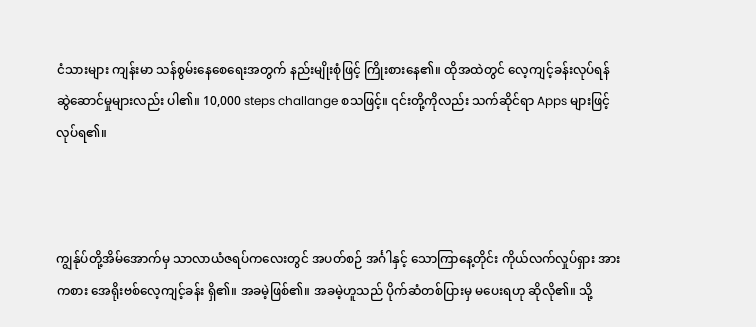ငံသားများ ကျန်းမာ သန်စွမ်းနေစေရေးအတွက် နည်းမျိုးစုံဖြင့် ကြိုးစားနေ၏။ ထိုအထဲတွင် လေ့ကျင့်ခန်းလုပ်ရန် ဆွဲဆောင်မှုများလည်း ပါ၏။ 10,000 steps challange စသဖြင့်။ ၎င်းတို့ကိုလည်း သက်ဆိုင်ရာ Apps များဖြင့် လုပ်ရ၏။



ကျွန်ုပ်တို့အိမ်အောက်မှ သာလာယံဇရပ်ကလေးတွင် အပတ်စဉ် အင်္ဂါနှင့် သောကြာနေ့တိုင်း ကိုယ်လက်လှုပ်ရှား အားကစား အေရိုးဗစ်လေ့ကျင့်ခန်း ရှိ၏။ အခမဲ့ဖြစ်၏။ အခမဲ့ဟူသည် ပိုက်ဆံတစ်ပြားမှ မပေးရဟု ဆိုလို၏။ သို့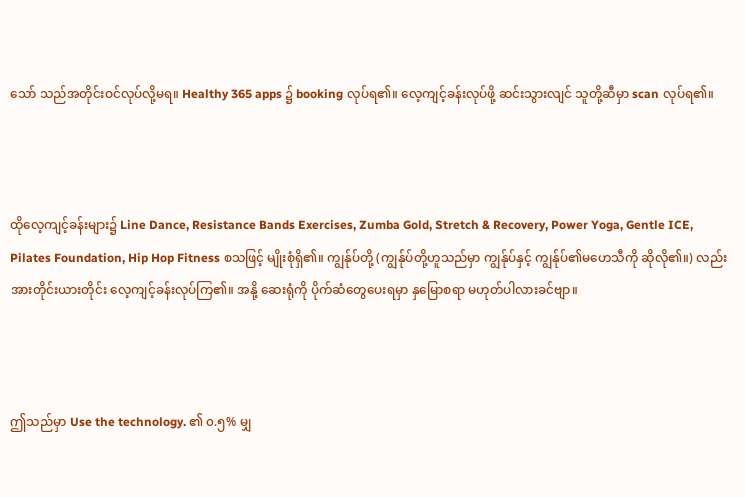သော် သည်အတိုင်းဝင်လုပ်လို့မရ။ Healthy 365 apps ၌ booking လုပ်ရ၏။ လေ့ကျင့်ခန်းလုပ်ဖို့ ဆင်းသွားလျင် သူတို့ဆီမှာ scan လုပ်ရ၏။



ထိုလေ့ကျင့်ခန်းများ၌ Line Dance, Resistance Bands Exercises, Zumba Gold, Stretch & Recovery, Power Yoga, Gentle ICE, Pilates Foundation, Hip Hop Fitness စသဖြင့် မျိုးစုံရှိ၏။ ကျွန်ုပ်တို့ (ကျွန်ုပ်တို့ဟူသည်မှာ ကျွန်ုပ်နှင့် ကျွန်ုပ်၏မဟေသီကို ဆိုလို၏။) လည်း အားတိုင်းယားတိုင်း လေ့ကျင့်ခန်းလုပ်ကြ၏။ အနို့ ဆေးရုံကို ပိုက်ဆံတွေပေးရမှာ နှမြောစရာ မဟုတ်ပါလားခင်ဗျာ။



ဤသည်မှာ Use the technology. ၏ ၀.၅% မျှ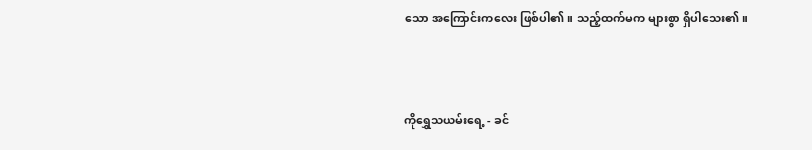သော အကြောင်းကလေး ဖြစ်ပါ၏။ သည့်ထက်မက များစွာ ရှိပါသေး၏။



ကိုရွှေသယမ်းရေ့ - ခင်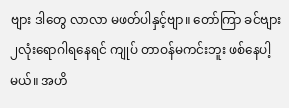ဗျား ဒါတွေ လာလာ မဖတ်ပါနှင့်ဗျာ။ တော်ကြာ ခင်ဗျား ၂လုံးရောဂါရနေရင် ကျုပ် တာဝန်မကင်းဘူး ဖစ်နေပါ့မယ်။ အဟိ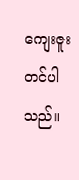ကျေးဇူးတင်ပါသည်။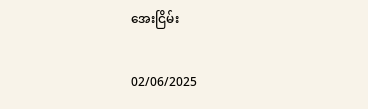အေးငြိမ်း

02/06/2025